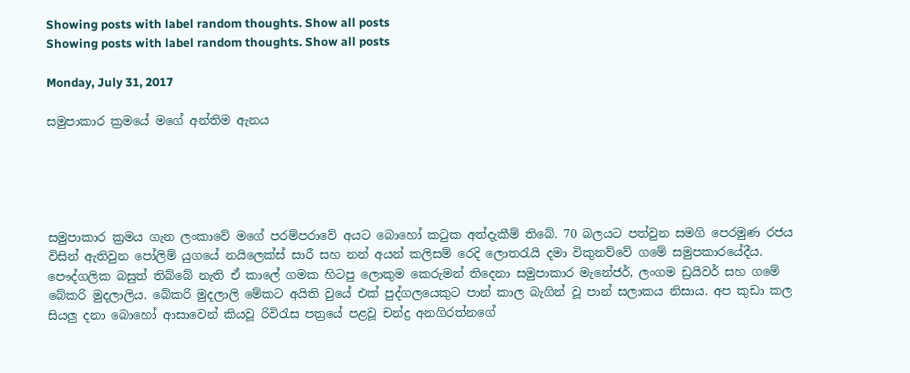Showing posts with label random thoughts. Show all posts
Showing posts with label random thoughts. Show all posts

Monday, July 31, 2017

සමුපාකාර ක්‍රමයේ මගේ අන්තිම ඇනය





සමුපාකාර ක්‍රමය ගැන ලංකාවේ මගේ පරම්පරාවේ අයට බොහෝ කටුක අත්දැකීම් තිබේ. 70 බලයට පත්වුන සමගි පෙරමුණ රජය විසින් ඇතිවුන පෝලිම් යුගයේ නයිලෙක්ස් සාරී සහ නන් අයන් කලිසම් රෙදි ලොතරැයි දමා විකුනව්වේ ගමේ සමුපකාරයේදීය. පෞද්ගලික බසුත් තිබ්බේ නැති ඒ කාලේ ගමක හිටපු ලොකුම කෙරුමන් තිදෙනා සමුපාකාර මැනේජර්, ලංගම ඩ්‍රයිවර් සහ ගමේ බේකරි මුදලාලිය. බේකරි මුදලාලි මේකට අයිති වුයේ එක් පුද්ගලයෙකුට පාන් කාල බැගින් වූ පාන් සලාකය නිසාය. අප කුඩා කල සියලු දනා බොහෝ ආසාවෙන් කියවූ රිවිරැස පත්‍රයේ පළවූ චන්ද්‍ර අනගිරත්නගේ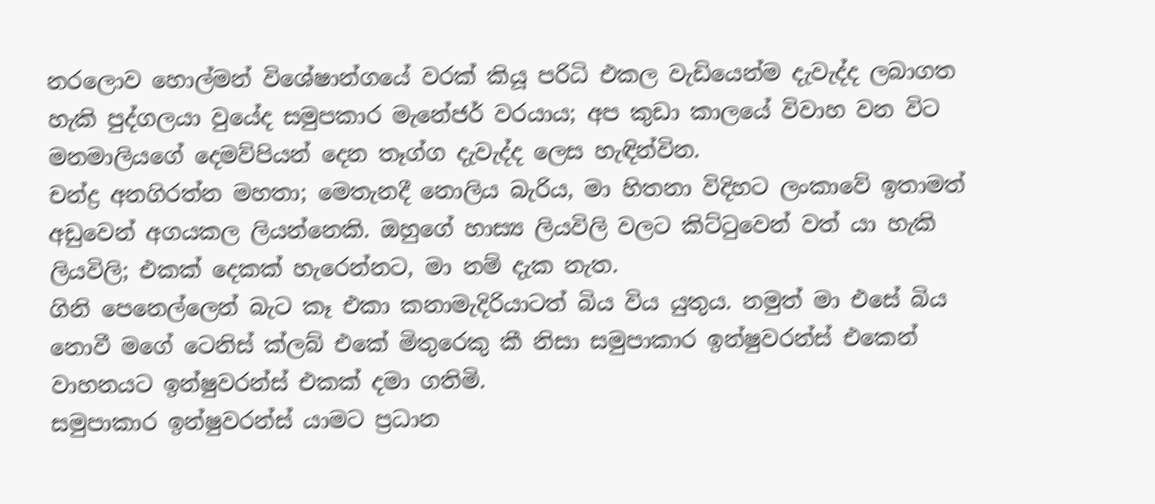නරලොව හොල්මන් විශේෂාන්ගයේ වරක් කියූ පරිධි එකල වැඩියෙන්ම දැවැද්ද ලබාගත හැකි පුද්ගලයා වුයේද සමුපකාර මැනේජර් වරයාය; අප කුඩා කාලයේ විවාහ වන විට මනමාලියගේ දෙමව්පියන් දෙන තෑග්ග දැවැද්ද ලෙස හැඳින්වින.
චන්ද්‍ර අනගිරත්න මහතා; මෙතැනදී නොලිය බැරිය, මා හිතනා විදිහට ලංකාවේ ඉතාමත් අඩුවෙන් අගයකල ලියන්නෙකි. ඔහුගේ හාස්‍ය ලියවිලි වලට කිට්ටුවෙන් වත් යා හැකි ලියවිලි; එකක් දෙකක් හැරෙන්නට, මා නම් දැක නැත.
ගිනි පෙනෙල්ලෙන් බැට කෑ එකා කනාමැදිරියාටත් බිය විය යුතුය. නමුත් මා එසේ බිය නොවී මගේ ටෙනිස් ක්ලබ් එකේ මිතුරෙකු කී නිසා සමුපාකාර ඉන්ෂුවරන්ස් එකෙන් වාහනයට ඉන්ෂුවරන්ස් එකක් දමා ගතිමි.
සමුපාකාර ඉන්ෂුවරන්ස් යාමට ප්‍රධාන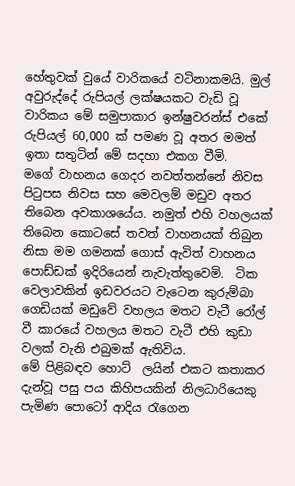හේතුවක් වුයේ වාරිකයේ වටිනාකමයි. මුල් අවුරුද්දේ රුපියල් ලක්ෂයකට වැඩි වූ වාරිකය මේ සමුපාකාර ඉන්ෂුවරන්ස් එකේ රුපියල් 60,000 ක් පමණ වූ අතර මමත් ඉතා සතුටින් මේ සදහා එකග වීමි.
මගේ වාහනය ගෙදර නවත්තන්නේ නිවස පිටුපස නිවස සහ මෙවලම් මඩුව අතර තිබෙන අවකාශයේය. නමුත් එහි වහලයක් තිබෙන කොටසේ තවත් වාහනයක් තිබුන නිසා මම ගමනක් ගොස් ඇවිත් වාහනය පොඩ්ඩක් ඉදිරියෙන් නැවැත්තුවෙමි.  ටික වෙලාවකින් ඉඩවරයට වැටෙන කුරුම්බා ගෙඩියක් මඩුවේ වහලය මතට වැටී රෝල් වී කාරයේ වහලය මතට වැටී එහි කුඩා වලක් වැනි එබුමක් ඇතිවිය.
මේ පිළිබඳව හොට්  ලයින් එකට කතාකර දැන්වූ පසු පය කිහිපයකින් නිලධාරියෙකු පැමිණ පොටෝ ආදිය රැගෙන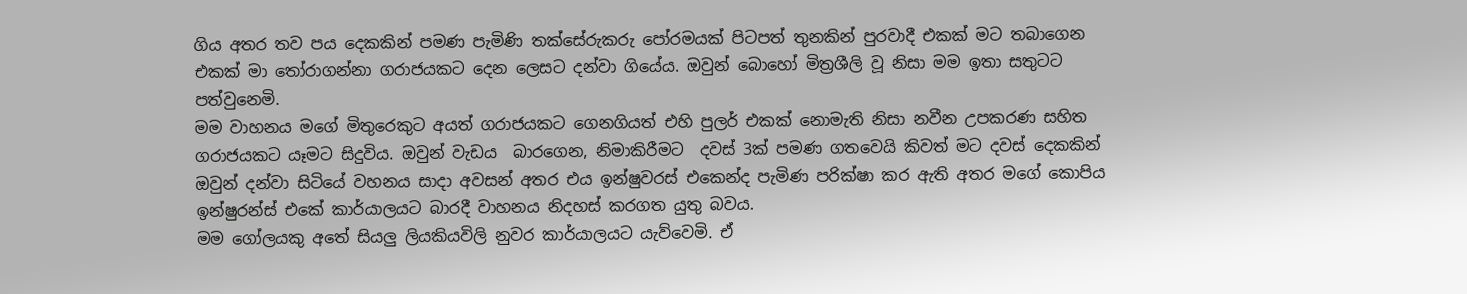ගිය අතර තව පය දෙකකින් පමණ පැමිණි තක්සේරුකරු පෝරමයක් පිටපත් තුනකින් පුරවාදී එකක් මට තබාගෙන එකක් මා තෝරාගන්නා ගරාජයකට දෙන ලෙසට දන්වා ගියේය. ඔවුන් බොහෝ මිත්‍රශීලි වූ නිසා මම ඉතා සතුටට පත්වුනෙමි.
මම වාහනය මගේ මිතුරෙකුට අයත් ගරාජයකට ගෙනගියත් එහි පුලර් එකක් නොමැති නිසා නවීන උපකරණ සහිත ගරාජයකට යෑමට සිදුවිය. ඔවුන් වැඩය  බාරගෙන, නිමාකිරීමට  දවස් 3ක් පමණ ගතවෙයි කිවත් මට දවස් දෙකකින් ඔවුන් දන්වා සිටියේ වහනය සාදා අවසන් අතර එය ඉන්ෂුවරස් එකෙන්ද පැමිණ පරික්ෂා කර ඇති අතර මගේ කොපිය ඉන්ෂුරන්ස් එකේ කාර්යාලයට බාරදී වාහනය නිදහස් කරගත යුතු බවය.
මම ගෝලයකු අතේ සියලු ලියකියවිලි නුවර කාර්යාලයට යැව්වෙමි. ඒ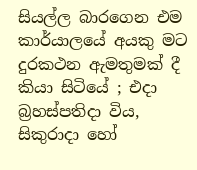සියල්ල බාරගෙන එම කාර්යාලයේ අයකු මට දුරකථන ඇමතුමක් දී කියා සිටියේ ; එදා බ්‍රහස්පතිදා විය, සිකුරාදා හෝ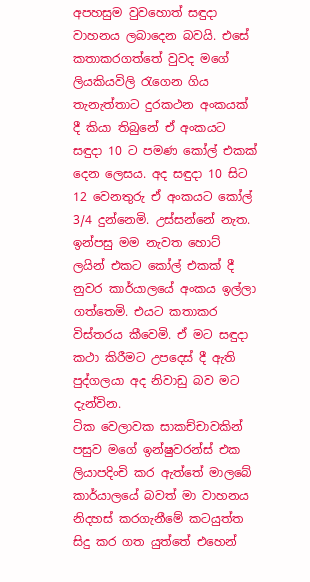අපහසුම වුවහොත් සඳුදා වාහනය ලබාදෙන බවයි. එසේ කතාකරගත්තේ වුවද මගේ ලියකියවිලි රැගෙන ගිය තැනැත්තාට දුරකථන අංකයක් දී කියා තිබුනේ ඒ අංකයට සඳුදා 10 ට පමණ කෝල් එකක් දෙන ලෙසය. අද සඳුදා 10 සිට 12 වෙනතුරු ඒ අංකයට කෝල් 3/4 දුන්නෙමි. උස්සන්නේ නැත. ඉන්පසු මම නැවත හොට් ලයින් එකට කෝල් එකක් දී නුවර කාර්යාලයේ අංකය ඉල්ලා ගත්තෙමි. එයට කතාකර විස්තරය කීවෙමි. ඒ මට සඳුදා කථා කිරීමට උපදෙස් දී ඇති පුද්ගලයා අද නිවාඩු බව මට දැන්වින.
ටික වෙලාවක සාකච්චාවකින් පසුව මගේ ඉන්ෂුවරන්ස් එක ලියාපදිංචි කර ඇත්තේ මාලබේ කාර්යාලයේ බවත් මා වාහනය නිදහස් කරගැනීමේ කටයුත්ත සිදු කර ගත යුත්තේ එහෙන්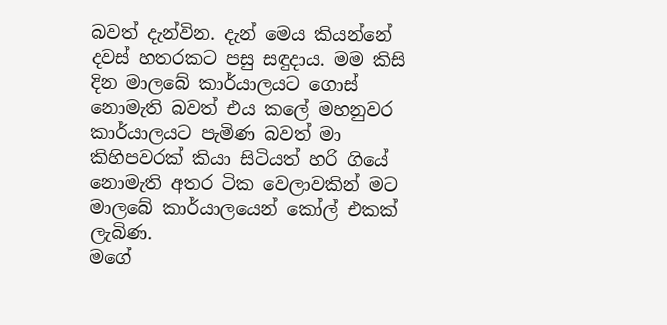බවත් දැන්වින. දැන් මෙය කියන්නේ දවස් හතරකට පසු සඳුදාය. මම කිසි දින මාලබේ කාර්යාලයට ගොස් නොමැති බවත් එය කලේ මහනුවර කාර්යාලයට පැමිණ බවත් මා කිහිපවරක් කියා සිටියත් හරි ගියේ නොමැති අතර ටික වෙලාවකින් මට මාලබේ කාර්යාලයෙන් කෝල් එකක් ලැබිණ.
මගේ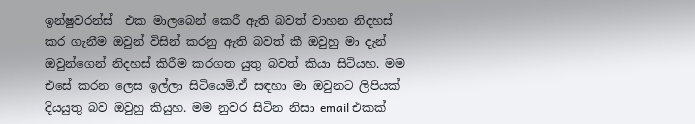ඉන්ෂුවරන්ස්  එක මාලබෙන් කෙරී ඇති බවත් වාහන නිදහස් කර ගැනීම ඔවුන් විසින් කරනු ඇති බවත් කී ඔවුහු මා දැන් ඔවුන්ගෙන් නිදහස් කිරීම කරගත යුතු බවත් කියා සිටියහ. මම එසේ කරන ලෙස ඉල්ලා සිටියෙමි.ඒ සඳහා මා ඔවුනට ලිපියක් දියයුතු බව ඔවුහු කියුහ. මම නුවර සිටින නිසා email එකක්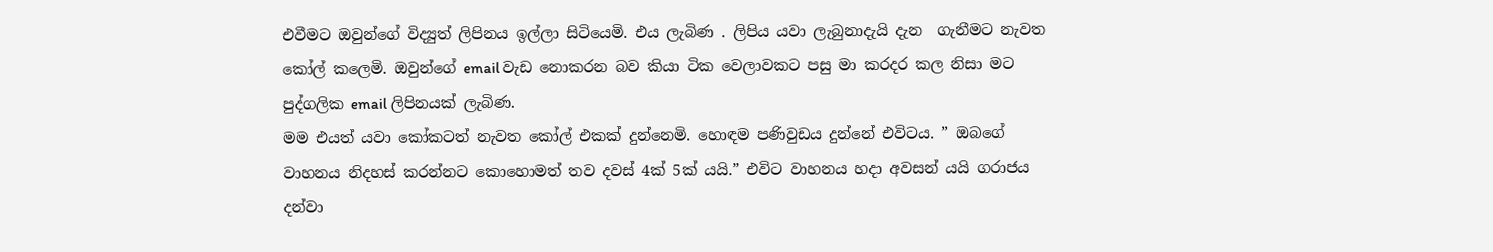එවීමට ඔවුන්ගේ විද්‍යුත් ලිපිනය ඉල්ලා සිටියෙමි. එය ලැබිණ . ලිපිය යවා ලැබුනාදැයි දැන  ගැනීමට නැවත කෝල් කලෙමි. ඔවුන්ගේ email වැඩ නොකරන බව කියා ටික වෙලාවකට පසු මා කරදර කල නිසා මට පුද්ගලික email ලිපිනයක් ලැබිණ.
මම එයත් යවා කෝකටත් නැවත කෝල් එකක් දුන්නෙමි. හොඳම පණිවුඩය දුන්නේ එවිටය. ” ඔබගේ වාහනය නිදහස් කරන්නට කොහොමත් තව දවස් 4ක් 5ක් යයි.” එවිට වාහනය හදා අවසන් යයි ගරාජය දන්වා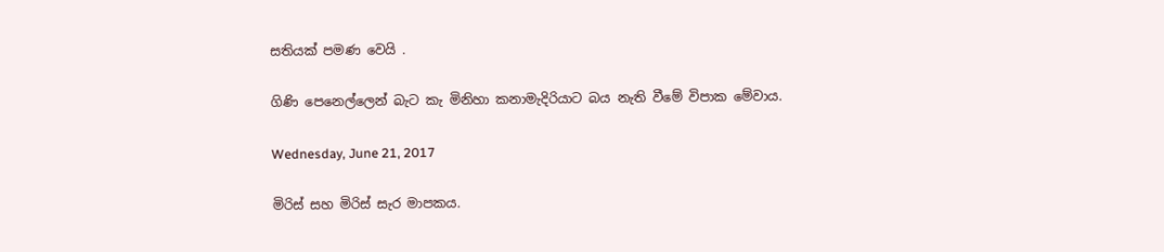සතියක් පමණ වෙයි .

ගිණි පෙනෙල්ලෙන් බැට කැ මිනිහා කනාමැදිරියාට බය නැති වීමේ විපාක මේවාය.

Wednesday, June 21, 2017

මිරිස් සහ මිරිස් සැර මාපකය.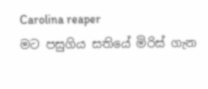Carolina reaper
මට පසුගිය සතියේ මිරිස් ගැන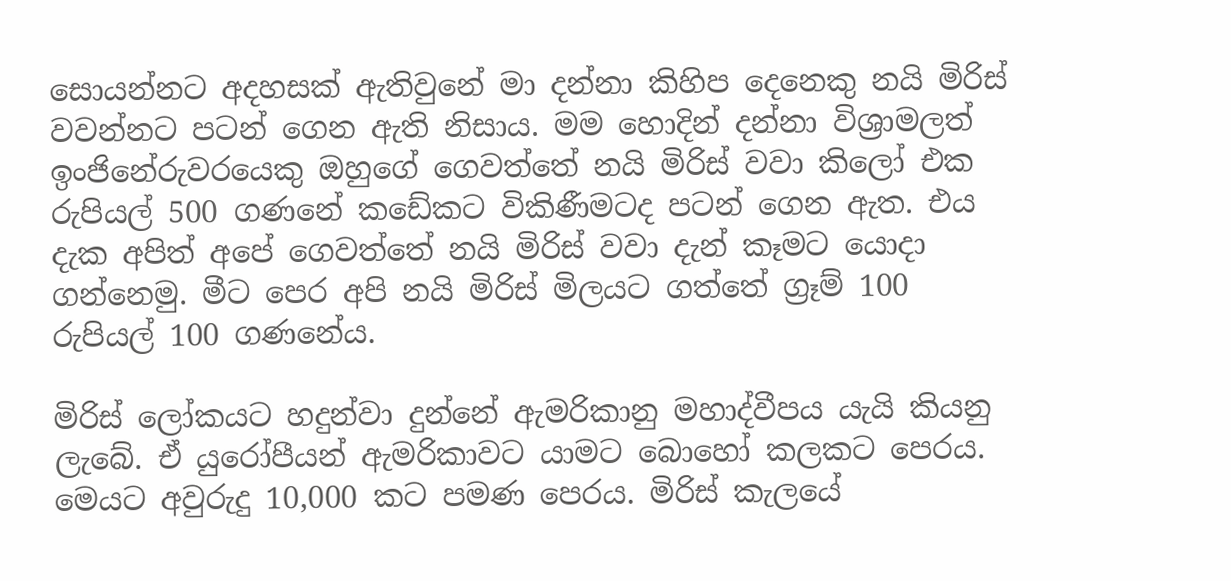සොයන්නට අදහසක් ඇතිවුනේ මා දන්නා කිහිප දෙනෙකු නයි මිරිස් වවන්නට පටන් ගෙන ඇති නිසාය. මම හොදින් දන්නා විශ්‍රාමලත් ඉංජිනේරුවරයෙකු ඔහුගේ ගෙවත්තේ නයි මිරිස් වවා කිලෝ එක රුපියල් 500 ගණනේ කඩේකට විකිණීමටද පටන් ගෙන ඇත. එය දැක අපිත් අපේ ගෙවත්තේ නයි මිරිස් වවා දැන් කෑමට යොදා ගන්නෙමු. මීට පෙර අපි නයි මිරිස් මිලයට ගත්තේ ග්‍රෑම් 100 රුපියල් 100 ගණනේය.

මිරිස් ලෝකයට හදුන්වා දුන්නේ ඇමරිකානු මහාද්වීපය යැයි කියනු ලැබේ. ඒ යුරෝපීයන් ඇමරිකාවට යාමට බොහෝ කලකට පෙරය. මෙයට අවුරුදු 10,000 කට පමණ පෙරය. මිරිස් කැලයේ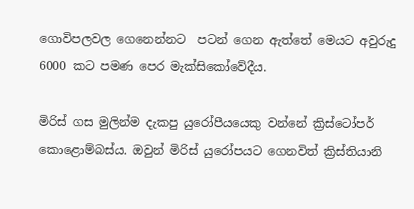ගොවිපලවල ගෙනෙන්නට  පටන් ගෙන ඇත්තේ මෙයට අවුරුදු 6000 කට පමණ පෙර මැක්සිකෝවේදීය.

මිරිස් ගස මුලින්ම දැකපු යුරෝපීයයෙකු වන්නේ ක්‍රිස්ටෝපර් කොළොම්බස්ය. ඔවුන් මිරිස් යුරෝපයට ගෙනවිත් ක්‍රිස්තියානි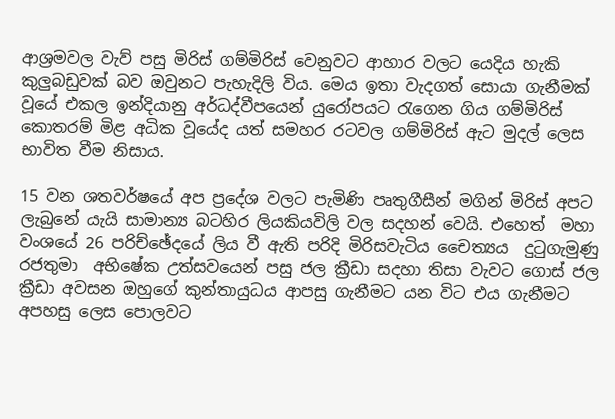ආශ්‍රමවල වැව් පසු මිරිස් ගම්මිරිස් වෙනුවට ආහාර වලට යෙදිය හැකි කුලුබඩුවක් බව ඔවුනට පැහැදිලි විය. මෙය ඉතා වැදගත් සොයා ගැනීමක් වූයේ එකල ඉන්දියානු අර්ධද්වීපයෙන් යුරෝපයට රැගෙන ගිය ගම්මිරිස් කොතරම් මිළ අධික වූයේද යත් සමහර රටවල ගම්මිරිස් ඇට මුදල් ලෙස භාවිත වීම නිසාය.

15 වන ශතවර්ෂයේ අප ප්‍රදේශ වලට පැමිණි පෘතුගීසීන් මගින් මිරිස් අපට ලැබුනේ යැයි සාමාන්‍ය බටහිර ලියකියවිලි වල සදහන් වෙයි. එහෙත්  මහා වංශයේ 26 පරිච්ඡේදයේ ලිය වී ඇති පරිදි මිරිසවැටිය චෛත්‍යය  දුටුගැමුණු රජතුමා  අභිෂේක උත්සවයෙන් පසු ජල ක්‍රීඩා සදහා තිසා වැවට ගොස් ජල ක්‍රීඩා අවසන ඔහුගේ කුන්තායුධය ආපසු ගැනීමට යන විට එය ගැනීමට අපහසු ලෙස පොලවට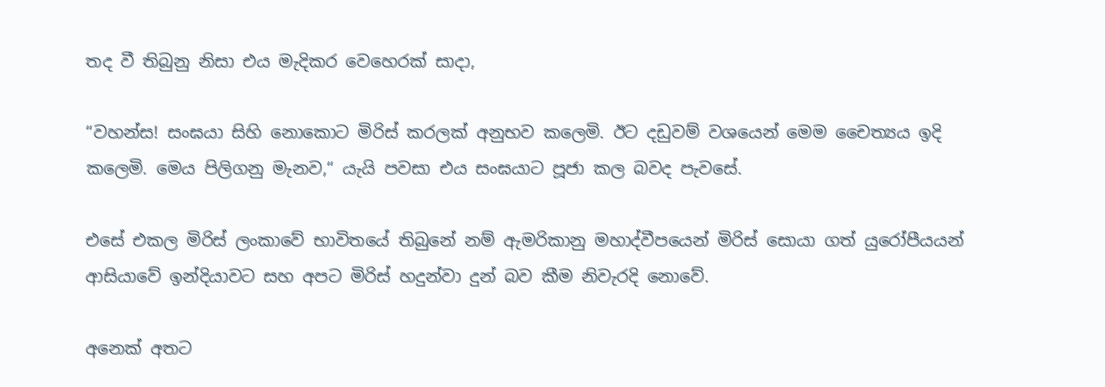තද වී තිබුනු නිසා එය මැදිකර වෙහෙරක් සාදා,

“වහන්ස! සංඝයා සිහි නොකොට මිරිස් කරලක් අනුභව කලෙමි. ඊට දඩුවම් වශයෙන් මෙම චෛත්‍යය ඉදි කලෙමි. මෙය පිලිගනු මැනව,“ යැයි පවසා එය සංඝයාට පූජා කල බවද පැවසේ.

එසේ එකල මිරිස් ලංකාවේ භාවිතයේ තිබුනේ නම් ඇමරිකානු මහාද්වීපයෙන් මිරිස් සොයා ගත් යුරෝපීයයන් ආසියාවේ ඉන්දියාවට සහ අපට මිරිස් හදුන්වා දුන් බව කීම නිවැරදි නොවේ.

අනෙක් අතට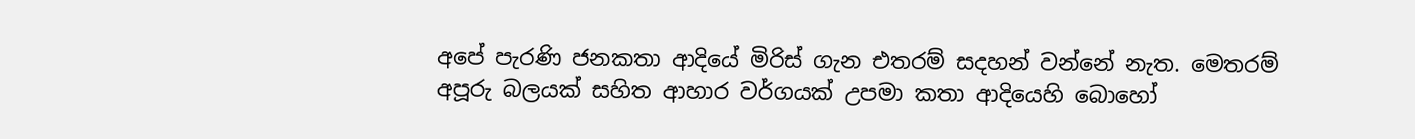අපේ පැරණි ජනකතා ආදියේ මිරිස් ගැන එතරම් සදහන් වන්නේ නැත. මෙතරම් අපූරු බලයක් සහිත ආහාර වර්ගයක් උපමා කතා ආදියෙහි බොහෝ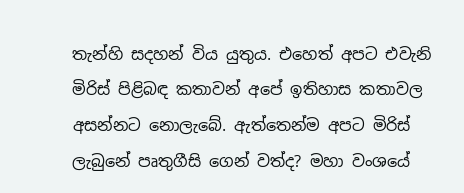තැන්හි සදහන් විය යුතුය. එහෙත් අපට එවැනි මිරිස් පිළිබඳ කතාවන් අපේ ඉතිහාස කතාවල අසන්නට නොලැබේ. ඇත්තෙන්ම අපට මිරිස් ලැබුනේ පෘතුගීසි ගෙන් වත්ද? මහා වංශයේ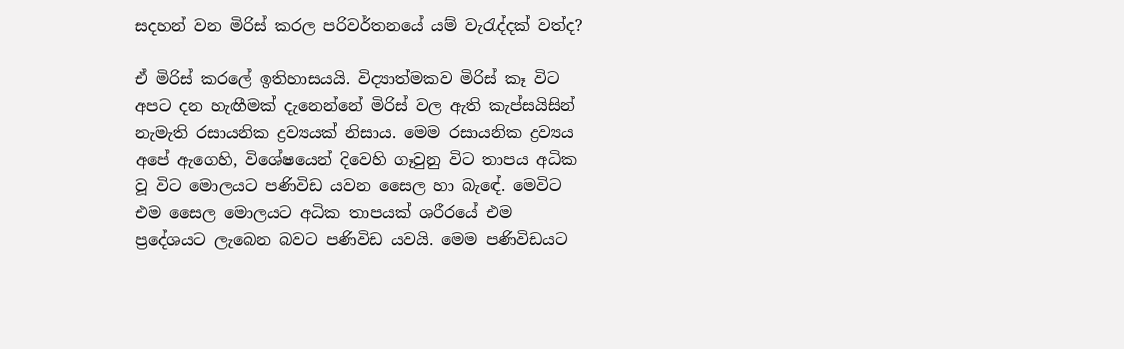සදහන් වන මිරිස් කරල පරිවර්තනයේ යම් වැරැද්දක් වත්ද?

ඒ මිරිස් කරලේ ඉතිහාසයයි. විද්‍යාත්මකව මිරිස් කෑ විට අපට දන හැඟීමක් දැනෙන්නේ මිරිස් වල ඇති කැප්සයිසින් නැමැති රසායනික ද්‍රව්‍යයක් නිසාය. මෙම රසායනික ද්‍රව්‍යය අපේ ඇගෙහි, විශේෂයෙන් දිවෙහි ගෑවුනු විට තාපය අධික වූ විට මොලයට පණිවිඩ යවන සෛල හා බැඳේ. මෙවිට එම සෛල මොලයට අධික තාපයක් ශරීරයේ එම ප්‍රදේශයට ලැබෙන බවට පණිවිඩ යවයි. මෙම පණිවිඩයට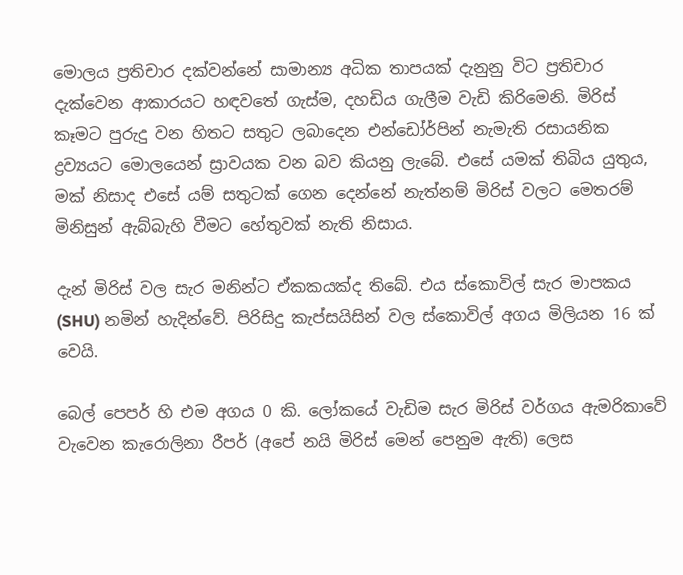මොලය ප්‍රතිචාර දක්වන්නේ සාමාන්‍ය අධික තාපයක් දැනුනු විට ප්‍රතිචාර දැක්වෙන ආකාරයට හඳවතේ ගැස්ම, දහඩිය ගැලීම වැඩි කිරිමෙනි. මිරිස් කෑමට පුරුදු වන හිතට සතුට ලබාදෙන එන්ඩෝර්පින් නැමැති රසායනික ද්‍රව්‍යයට මොලයෙන් ස්‍රාවයක වන බව කියනු ලැබේ. එසේ යමක් තිබිය යුතුය, මක් නිසාද එසේ යම් සතුටක් ගෙන දෙන්නේ නැත්නම් මිරිස් වලට මෙතරම් මිනිසුන් ඇබ්බැහි වීමට හේතුවක් නැති නිසාය.

දැන් මිරිස් වල සැර මනින්ට ඒකකයක්ද තිබේ. එය ස්කොවිල් සැර මාපකය (SHU) නමින් හැදින්වේ. පිරිසිදු කැප්සයිසින් වල ස්කොවිල් අගය මිලියන 16 ක් වෙයි.

බෙල් පෙපර් හි එම අගය 0 කි. ලෝකයේ වැඩිම සැර මිරිස් වර්ගය ඇමරිකාවේ වැවෙන කැරොලිනා රීපර් (අපේ නයි මිරිස් මෙන් පෙනුම ඇති) ලෙස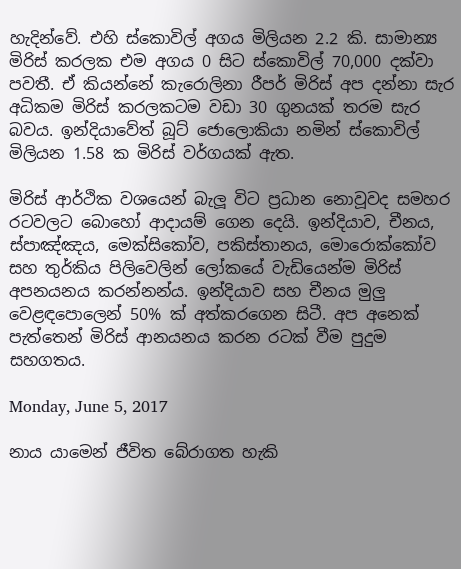හැදින්වේ. එහි ස්කොවිල් අගය මිලියන 2.2 කි. සාමාන්‍ය මිරිස් කරලක එම අගය 0 සිට ස්කොවිල් 70,000 දක්වා පවතී. ඒ කියන්නේ කැරොලිනා රීපර් මිරිස් අප දන්නා සැර අධිකම මිරිස් කරලකටම වඩා 30 ගුනයක් තරම සැර බවය. ඉන්දියාවේත් බූට් ජොලොකියා නමින් ස්කොවිල් මිලියන 1.58 ක මිරිස් වර්ගයක් ඇත.

මිරිස් ආර්ථික වශයෙන් බැලූ විට ප්‍රධාන නොවූවද සමහර රටවලට බොහෝ ආදායම් ගෙන දෙයි. ඉන්දියාව, චීනය, ස්පාඤ්ඤය, මෙක්සිකෝව, පකිස්තානය, මොරොක්කෝව සහ තුර්කිය පිලිවෙලින් ලෝකයේ වැඩියෙන්ම මිරිස් අපනයනය කරන්නන්ය. ඉන්දියාව සහ චීනය මුලු වෙළඳපොලෙන් 50% ක් අත්කරගෙන සිටී. අප අනෙක් පැත්තෙන් මිරිස් ආනයනය කරන රටක් වීම පුදුම සහගතය.

Monday, June 5, 2017

නාය යාමෙන් ජීවිත බේරාගත හැකි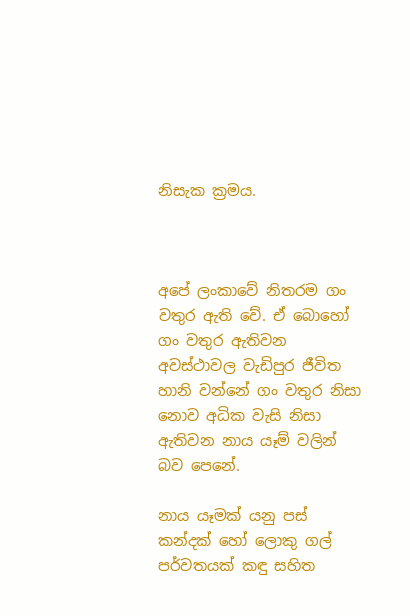නිසැක ක්‍රමය.



අපේ ලංකාවේ නිතරම ගං වතුර ඇති වේ. ඒ බොහෝ ගං වතුර ඇතිවන අවස්ථාවල වැඩිපුර ජීවිත හානි වන්නේ ගං වතුර නිසා නොව අධික වැසි නිසා ඇතිවන නාය යෑම් වලින් බව පෙනේ.

නාය යෑමක් යනු පස් කන්දක් හෝ ලොකු ගල් පර්වතයක් කඳු සහිත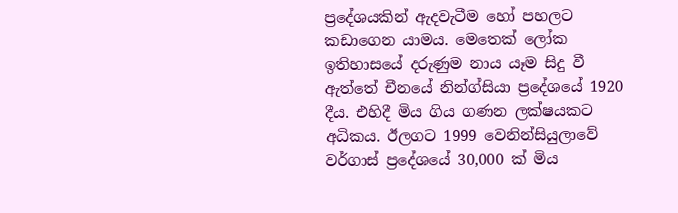ප්‍රදේශයකින් ඇදවැටීම හෝ පහලට කඩාගෙන යාමය. මෙතෙක් ලෝක ඉතිහාසයේ දරුණුම නාය යෑම සිදු වී ඇත්තේ චීනයේ නින්ග්සියා ප්‍රදේශයේ 1920 දීය. එහිදී මිය ගිය ගණන ලක්ෂයකට අධිකය. ඊලගට 1999 වෙනින්සියුලාවේ වර්ගාස් ප්‍රදේශයේ 30,000 ක් මිය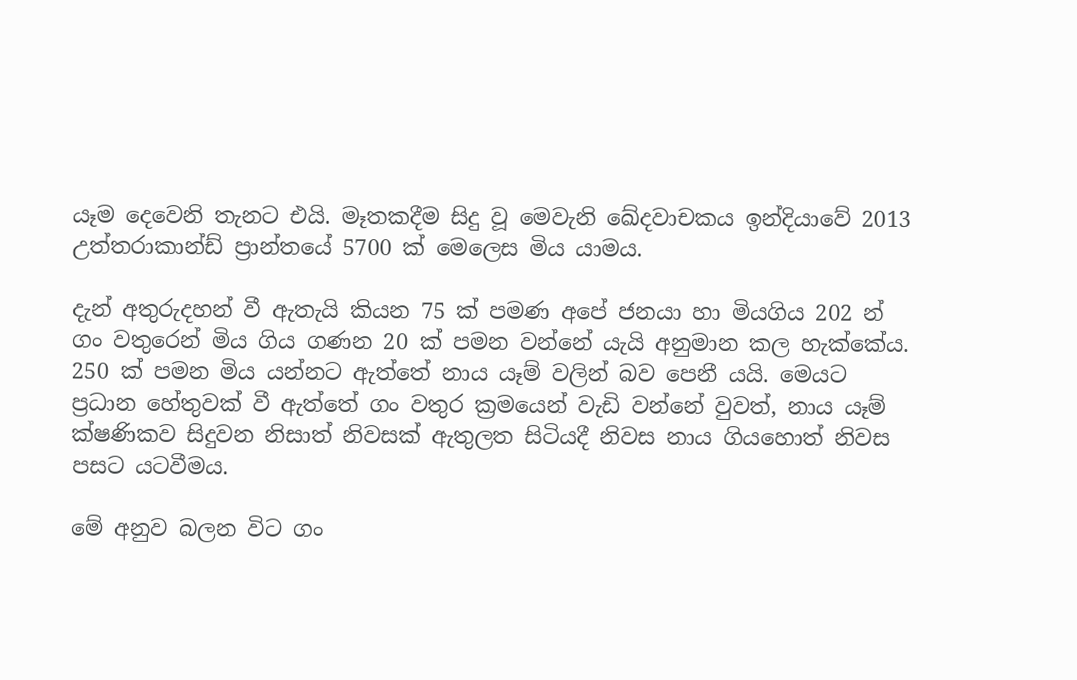යෑම දෙවෙනි තැනට එයි. මෑතකදීම සිදු වූ මෙවැනි ඛේදවාචකය ඉන්දියාවේ 2013 උත්තරාකාන්ඩ් ප්‍රාන්තයේ 5700 ක් මෙලෙස මිය යාමය.

දැන් අතුරුදහන් වී ඇතැයි කියන 75 ක් පමණ අපේ ජනයා හා මියගිය 202 න් ගං වතුරෙන් මිය ගිය ගණන 20 ක් පමන වන්නේ යැයි අනුමාන කල හැක්කේය. 250 ක් පමන මිය යන්නට ඇත්තේ නාය යෑම් වලින් බව පෙනී යයි. මෙයට ප්‍රධාන හේතුවක් වී ඇත්තේ ගං වතුර ක්‍රමයෙන් වැඩි වන්නේ වුවත්, නාය යෑම් ක්ෂණිකව සිදුවන නිසාත් නිවසක් ඇතුලත සිටියදී නිවස නාය ගියහොත් නිවස පසට යටවීමය.

මේ අනුව බලන විට ගං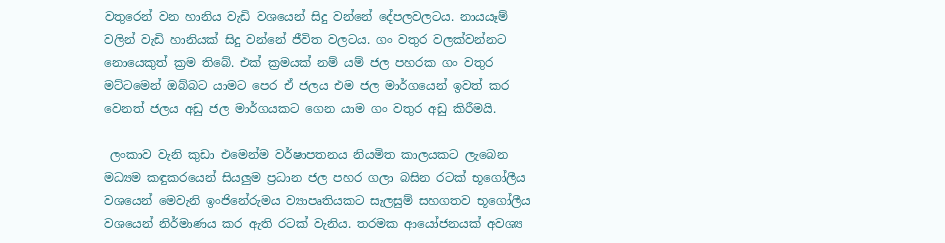වතුරෙන් වන හානිය වැඩි වශයෙන් සිදු වන්නේ දේපලවලටය. නායයෑම් වලින් වැඩි හානියක් සිදු වන්නේ ජීවිත වලටය. ගං වතුර වලක්වන්නට නොයෙකුත් ක්‍රම තිබේ. එක් ක්‍රමයක් නම් යම් ජල පහරක ගං වතුර මට්ටමෙන් ඔබ්බට යාමට පෙර ඒ ජලය එම ජල මාර්ගයෙන් ඉවත් කර වෙනත් ජලය අඩු ජල මාර්ගයකට ගෙන යාම ගං වතුර අඩු කිරීමයි.

 ලංකාව වැනි කුඩා එමෙන්ම වර්ෂාපතනය නියමිත කාලයකට ලැබෙන මධ්‍යම කඳුකරයෙන් සියලුම ප්‍රධාන ජල පහර ගලා බසින රටක් භූගෝලීය වශයෙන් මෙවැනි ඉංජිනේරුමය ව්‍යාපෘතියකට සැලසුම් සහගතව භූගෝලීය වශයෙන් නිර්මාණය කර ඇති රටක් වැනිය. තරමක ආයෝජනයක් අවශ්‍ය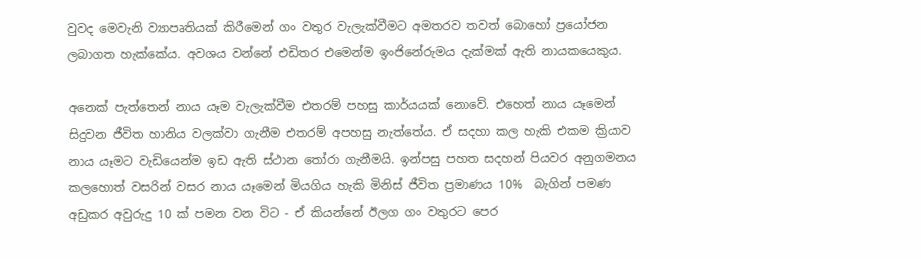වුවද මෙවැනි ව්‍යාපෘතියක් කිරීමෙන් ගං වතුර වැලැක්වීමට අමතරව තවත් බොහෝ ප්‍රයෝජන ලබාගත හැක්කේය. අවශය වන්නේ එඩිතර එමෙන්ම ඉංජිනේරුමය දැක්මක් ඇති නායකයෙකුය.

අනෙක් පැත්තෙන් නාය යෑම වැලැක්වීම එතරම් පහසු කාර්යයක් නොවේ. එහෙත් නාය යෑමෙන් සිදුවන ජීවිත හානිය වලක්වා ගැනීම එතරම් අපහසු නැත්තේය. ඒ සදහා කල හැකි එකම ක්‍රියාව නාය යෑමට වැඩියෙන්ම ඉඩ ඇති ස්ථාන තෝරා ගැනීමයි. ඉන්පසු පහත සදහන් පියවර අනුගමනය කලහොත් වසරින් වසර නාය යෑමෙන් මියගිය හැකි මිනිස් ජීවිත ප්‍රමාණය 10%  බැගින් පමණ අඩුකර අවුරුදු 10 ක් පමන වන විට - ඒ කියන්නේ ඊලග ගං වතුරට පෙර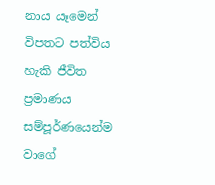නාය යෑමෙන් විපතට පත්විය හැකි ජීවිත ප්‍රමාණය සම්පූර්ණයෙන්ම වාගේ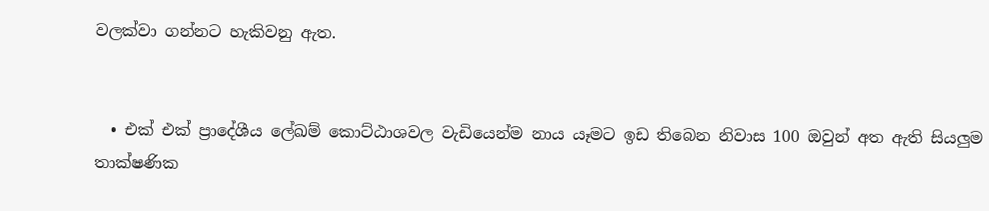වලක්වා ගන්නට හැකිවනු ඇත.


  • එක් එක් ප්‍රාදේශීය ලේඛම් කොට්ඨාශවල වැඩියෙන්ම නාය යෑමට ඉඩ තිබෙන නිවාස 100 ඔවුන් අත ඇති සියලුම තාක්ෂණික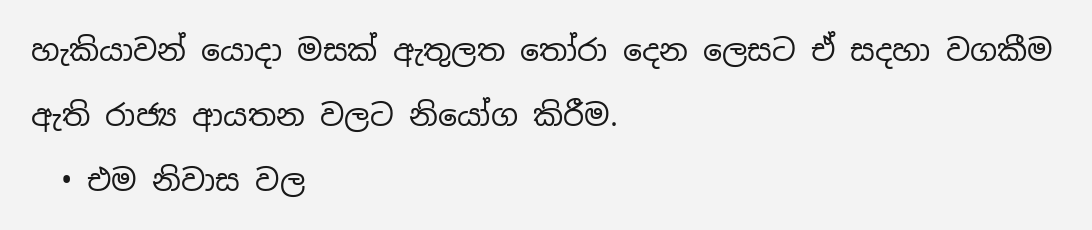හැකියාවන් යොදා මසක් ඇතුලත තෝරා දෙන ලෙසට ඒ සදහා වගකීම ඇති රාජ්‍ය ආයතන වලට නියෝග කිරීම.
  • එම නිවාස වල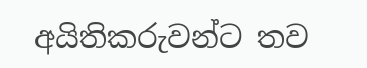අයිතිකරුවන්ට තව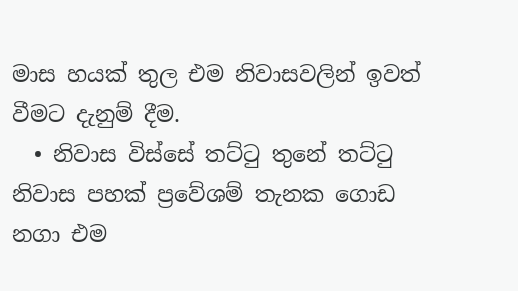මාස හයක් තුල එම නිවාසවලින් ඉවත් වීමට දැනුම් දීම.
  • නිවාස විස්සේ තට්ටු තුනේ තට්ටු නිවාස පහක් ප්‍රවේශම් තැනක ගොඩ නගා එම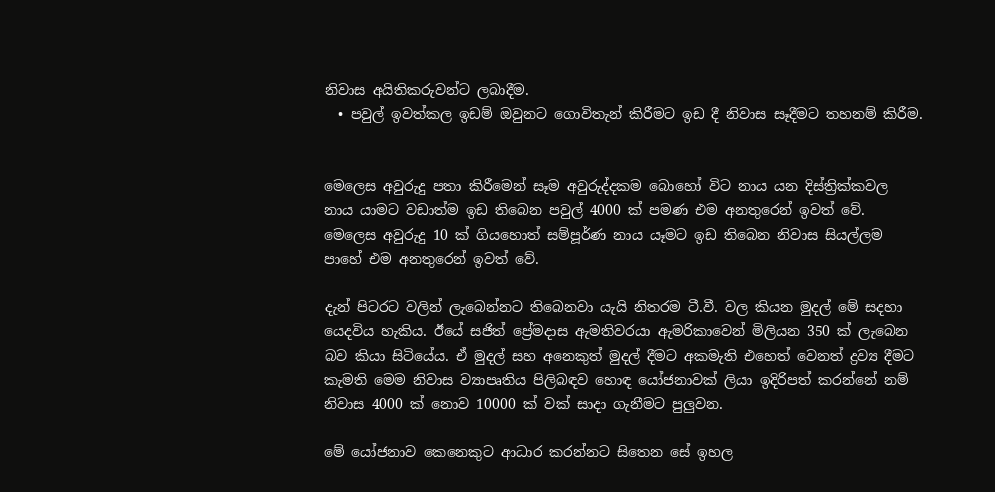නිවාස අයිතිකරුවන්ට ලබාදීම.
  • පවුල් ඉවත්කල ඉඩම් ඔවුනට ගොවිතැන් කිරීමට ඉඩ දී නිවාස සෑදීමට තහනම් කිරීම.


මෙලෙස අවුරුදු පතා කිරීමෙන් සෑම අවුරුද්දකම බොහෝ විට නාය යන දිස්ත්‍රික්කවල නාය යාමට වඩාත්ම ඉඩ තිබෙන පවුල් 4000 ක් පමණ එම අනතුරෙන් ඉවත් වේ. මෙලෙස අවුරුදු 10 ක් ගියහොත් සම්පූර්ණ නාය යෑමට ඉඩ තිබෙන නිවාස සියල්ලම පාහේ එම අනතුරෙන් ඉවත් වේ.

දැන් පිටරට වලින් ලැබෙන්නට තිබෙනවා යැයි නිතරම ටී.වී. වල කියන මුදල් මේ සදහා යෙදවිය හැකිය. ඊයේ සජිත් ප්‍රේමදාස ඇමතිවරයා ඇමරිකාවෙන් මිලියන 350 ක් ලැබෙන බව කියා සිටියේය. ඒ මුදල් සහ අනෙකුත් මුදල් දීමට අකමැති එහෙත් වෙනත් ද්‍රව්‍ය දීමට කැමති මෙම නිවාස ව්‍යාපෘතිය පිලිබඳව හොඳ යෝජනාවක් ලියා ඉදිරිපත් කරන්නේ නම් නිවාස 4000 ක් නොව 10000 ක් වක් සාදා ගැනීමට පුලුවන.

මේ යෝජනාව කෙනෙකුට ආධාර කරන්නට සිතෙන සේ ඉහල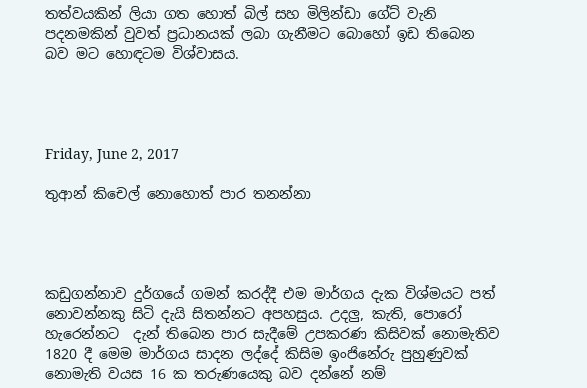තත්වයකින් ලියා ගත හොත් බිල් සහ මිලින්ඩා ගේට් වැනි පදනමකින් වුවත් ප්‍රධානයක් ලබා ගැනීමට බොහෝ ඉඩ තිබෙන බව මට හොඳටම විශ්වාසය.




Friday, June 2, 2017

තුආන් කිචෙල් නොහොත් පාර තනන්නා




කඩුගන්නාව දුර්ගයේ ගමන් කරද්දී එම මාර්ගය දැක විශ්මයට පත් නොවන්නකු සිටි දැයි සිතන්නට අපහසුය. උදලු, කැති, පොරෝ හැරෙන්නට  දැන් තිබෙන පාර සැදීමේ උපකරණ කිසිවක් නොමැතිව  1820 දී මෙම මාර්ගය සාදන ලද්දේ කිසිම ඉංජිනේරු පුහුණුවක් නොමැති වයස 16 ක තරුණයෙකු බව දන්නේ නම්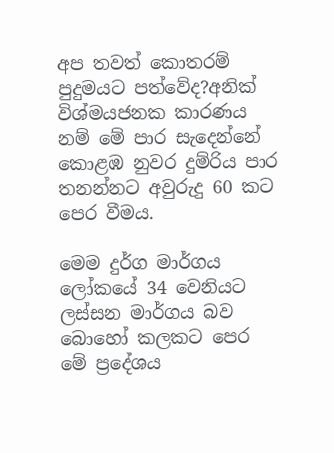අප තවත් කොතරම් පුදුමයට පත්වේද?අනික් විශ්මයජනක කාරණය නම් මේ පාර සැදෙන්නේ කොළඹ නුවර දුම්රිය පාර තනන්නට අවුරුදු 60 කට පෙර වීමය.

මෙම දුර්ග මාර්ගය ලෝකයේ 34 වෙනියට ලස්සන මාර්ගය බව බොහෝ කලකට පෙර මේ ප්‍රදේශය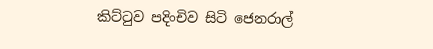කිට්ටුව පදිංචිව සිටි ජෙනරාල්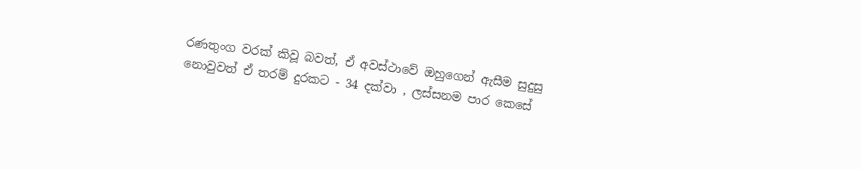රණතුංග වරක් කිවූ බවත්, ඒ අවස්ථාවේ ඔහුගෙන් ඇසීම සුදුසු නොවුවත් ඒ තරම් දුරකට - 34 දක්වා , ලස්සනම පාර කෙසේ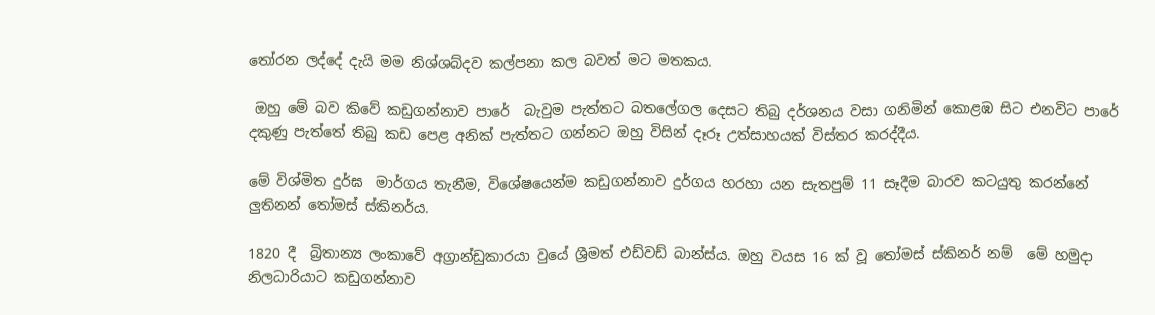තෝරන ලද්දේ දැයි මම නිශ්ශබ්දව කල්පනා කල බවත් මට මතකය.

 ඔහු මේ බව කිවේ කඩුගන්නාව පාරේ  බැවුම පැත්තට බතලේගල දෙසට තිබු දර්ශනය වසා ගනිමින් කොළඹ සිට එනවිට පාරේ දකුණු පැත්තේ තිබු කඩ පෙළ අනික් පැත්තට ගන්නට ඔහු විසින් දෑරූ උත්සාහයක් විස්තර කරද්දීය.

මේ විශ්මිත දුර්ඝ  මාර්ගය තැනීම, විශේෂයෙන්ම කඩුගන්නාව දුර්ගය හරහා යන සැතපුම් 11 සෑදීම බාරව කටයුතු කරන්නේ ලුතිනන් තෝමස් ස්කිනර්ය.

1820 දී  බ්‍රිතාන්‍ය ලංකාවේ අග්‍රාන්ඩුකාරයා වුයේ ශ්‍රීමත් එඩ්වඩ් බාන්ස්ය. ඔහු වයස 16 ක් වූ තෝමස් ස්කිනර් නම්  මේ හමුදා නිලධාරියාට කඩුගන්නාව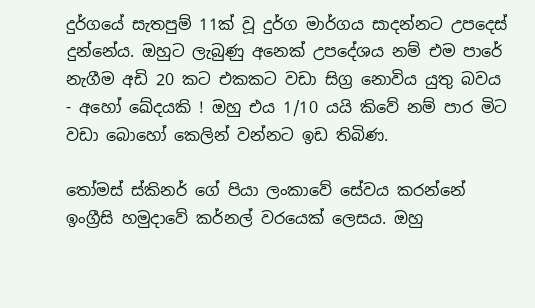දුර්ගයේ සැතපුම් 11ක් වූ දුර්ග මාර්ගය සාදන්නට උපදෙස් දුන්නේය. ඔහුට ලැබුණු අනෙක් උපදේශය නම් එම පාරේ නැගීම අඩි 20 කට එකකට වඩා සිග්‍ර නොවිය යුතු බවය - අහෝ ඛේදයකි ! ඔහු එය 1/10 යයි කිවේ නම් පාර මිට වඩා බොහෝ කෙලින් වන්නට ඉඩ තිබිණ.

තෝමස් ස්කිනර් ගේ පියා ලංකාවේ සේවය කරන්නේ ඉංග්‍රීසි හමුදාවේ කර්නල් වරයෙක් ලෙසය. ඔහු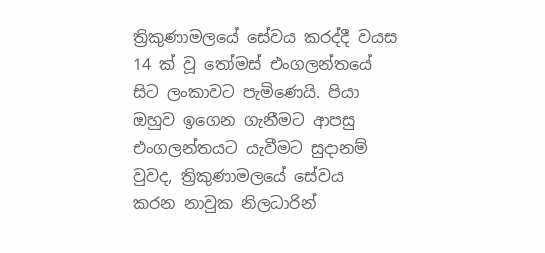ත්‍රිකුණාමලයේ සේවය කරද්දී වයස 14 ක් වූ තෝමස් එංගලන්තයේ සිට ලංකාවට පැමිණෙයි. පියා ඔහුව ඉගෙන ගැනීමට ආපසු එංගලන්තයට යැවීමට සුදානම් වුවද, ත්‍රිකුණාමලයේ සේවය  කරන නාවුක නිලධාරින්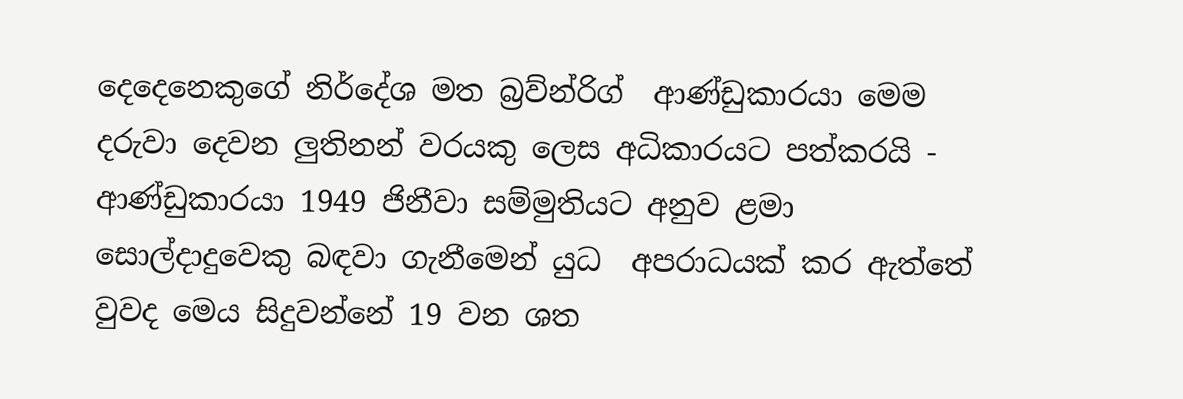දෙදෙනෙකුගේ නිර්දේශ මත බ්‍රව්න්රිග්  ආණ්ඩුකාරයා මෙම දරුවා දෙවන ලුතිනන් වරයකු ලෙස අධිකාරයට පත්කරයි - ආණ්ඩුකාරයා 1949 ජිනීවා සම්මුතියට අනුව ළමා සොල්දාදුවෙකු බඳවා ගැනීමෙන් යුධ  අපරාධයක් කර ඇත්තේ වුවද මෙය සිදුවන්නේ 19 වන ශත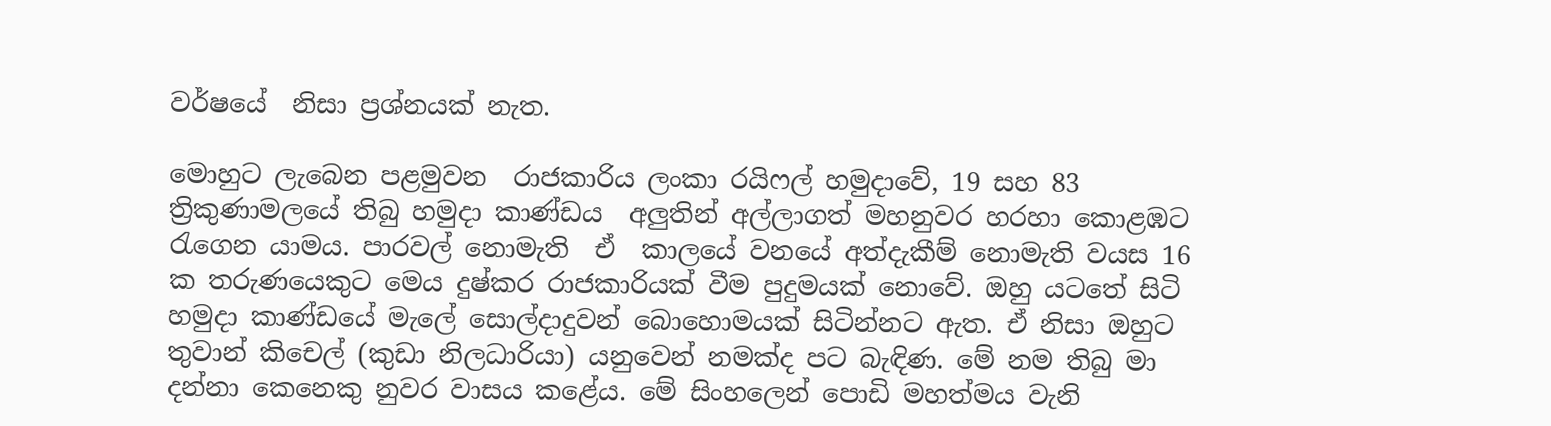වර්ෂයේ  නිසා ප්‍රශ්නයක් නැත.

මොහුට ලැබෙන පළමුවන  රාජකාරිය ලංකා රයිෆල් හමුදාවේ, 19 සහ 83  ත්‍රිකුණාමලයේ තිබු හමුදා කාණ්ඩය  අලුතින් අල්ලාගත් මහනුවර හරහා කොළඹට රැගෙන යාමය. පාරවල් නොමැති  ඒ  කාලයේ වනයේ අත්දැකීම් නොමැති වයස 16 ක තරුණයෙකුට මෙය දුෂ්කර රාජකාරියක් වීම පුදුමයක් නොවේ. ඔහු යටතේ සිටි හමුදා කාණ්ඩයේ මැලේ සොල්දාදුවන් බොහොමයක් සිටින්නට ඇත. ඒ නිසා ඔහුට තුවාන් කිචෙල් (කුඩා නිලධාරියා) යනුවෙන් නමක්ද පට බැඳිණ. මේ නම තිබු මා දන්නා කෙනෙකු නුවර වාසය කළේය. මේ සිංහලෙන් පොඩි මහත්මය වැනි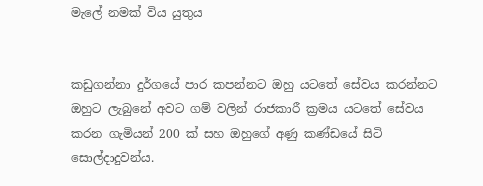මැලේ නමක් විය යුතුය


කඩුගන්නා දුර්ගයේ පාර කපන්නට ඔහු යටතේ සේවය කරන්නට ඔහුට ලැබුනේ අවට ගම් වලින් රාජකාරී ක්‍රමය යටතේ සේවය කරන ගැමියන් 200 ක් සහ ඔහුගේ අණු කණ්ඩයේ සිටි සොල්දාදුවන්ය.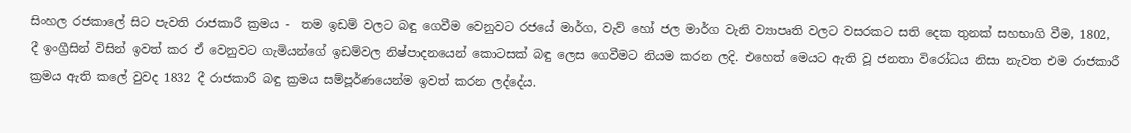සිංහල රජකාලේ සිට පැවති රාජකාරී ක්‍රමය -  තම ඉඩම් වලට බඳු ගෙවීම වෙනුවට රජයේ මාර්ග, වැව් හෝ ජල මාර්ග වැනි ව්‍යාපෘති වලට වසරකට සති දෙක තුනක් සහභාගි වීම, 1802, දී ඉංග්‍රීසින් විසින් ඉවත් කර ඒ වෙනුවට ගැමියන්ගේ ඉඩම්වල නිෂ්පාදනයෙන් කොටසක් බඳු ලෙස ගෙවීමට නියම කරන ලදි. එහෙත් මෙයට ඇති වූ ජනතා විරෝධය නිසා නැවත එම රාජකාරී ක්‍රමය ඇති කලේ වුවද 1832 දී රාජකාරී බඳු ක්‍රමය සම්පූර්ණයෙන්ම ඉවත් කරන ලද්දේය.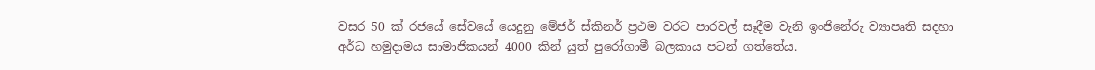වසර 50 ක් රජයේ සේවයේ යෙදුනු මේජර් ස්කිනර් ප්‍රථම වරට පාරවල් සෑදීම වැනි ඉංජිනේරු ව්‍යාපෘති සදහා අර්ධ හමුදාමය සාමාජිකයන් 4000 කින් යුත් පුරෝගාමී බලකාය පටන් ගත්තේය.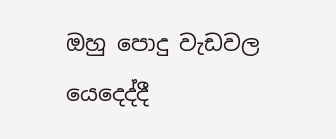ඔහු පොදු වැඩවල යෙදෙද්දී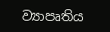ව්‍යාපෘතිය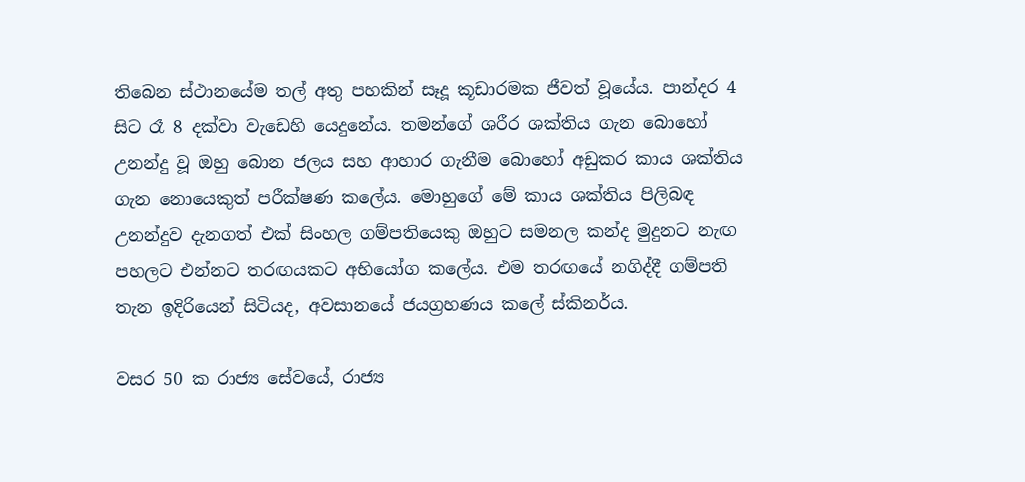තිබෙන ස්ථානයේම තල් අතු පහකින් සෑදූ කූඩාරමක ජීවත් වූයේය. පාන්දර 4 සිට රෑ 8 දක්වා වැඩෙහි යෙදුනේය. තමන්ගේ ශරීර ශක්තිය ගැන බොහෝ උනන්දු වූ ඔහු බොන ජලය සහ ආහාර ගැනීම බොහෝ අඩුකර කාය ශක්තිය ගැන නොයෙකුත් පරීක්ෂණ කලේය. මොහුගේ මේ කාය ශක්තිය පිලිබඳ උනන්දුව දැනගත් එක් සිංහල ගම්පතියෙකු ඔහුට සමනල කන්ද මුදුනට නැඟ පහලට එන්නට තරඟයකට අභියෝග කලේය. එම තරඟයේ නගිද්දී ගම්පති තැන ඉදිරියෙන් සිටියද, අවසානයේ ජයග්‍රහණය කලේ ස්කිනර්ය.

වසර 50 ක රාජ්‍ය සේවයේ, රාජ්‍ය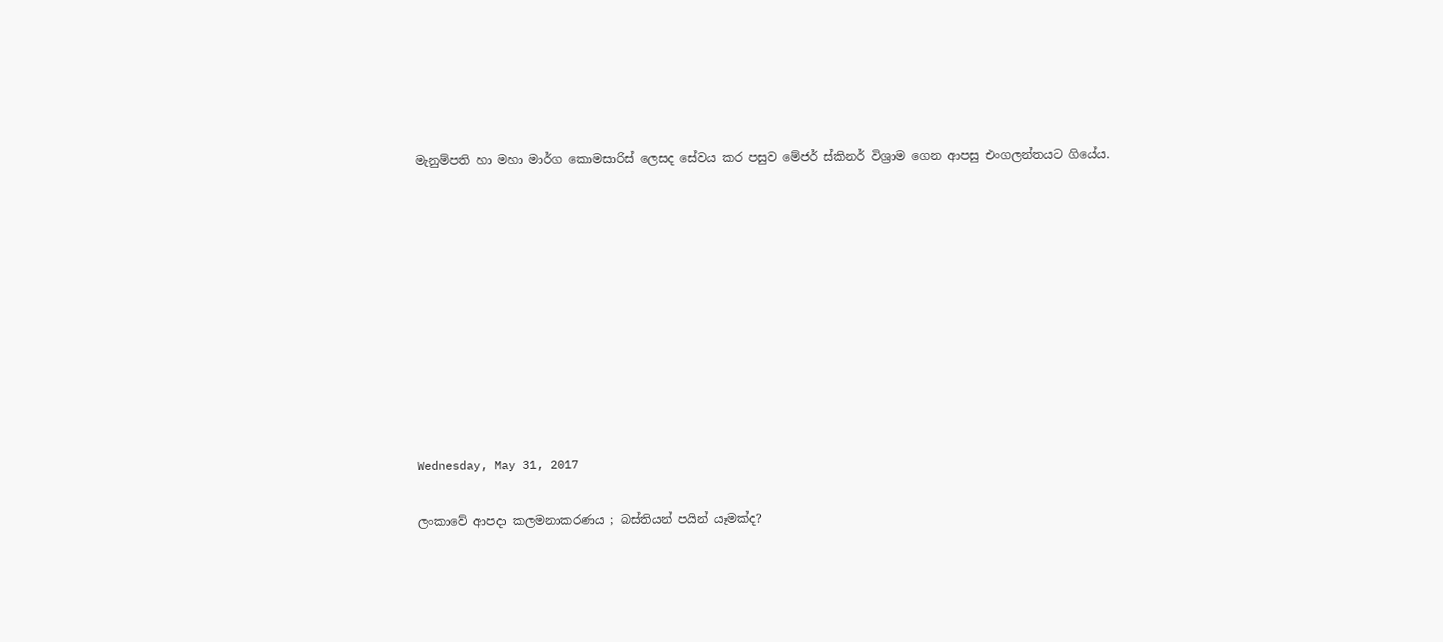මැනුම්පති හා මහා මාර්ග කොමසාරිස් ලෙසද සේවය කර පසුව මේජර් ස්කිනර් විශ්‍රාම ගෙන ආපසු එංගලන්තයට ගියේය.










Wednesday, May 31, 2017

ලංකාවේ ආපදා කලමනාකරණය ; බස්තියන් පයින් යෑමක්ද?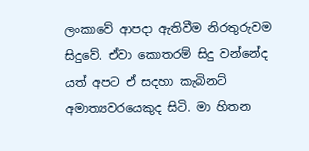ලංකාවේ ආපදා ඇතිවීම නිරතුරුවම සිදුවේ. ඒවා කොතරම් සිදු වන්නේද යත් අපට ඒ සදහා කැබිනට් අමාත්‍යවරයෙකුද සිටි. මා හිතන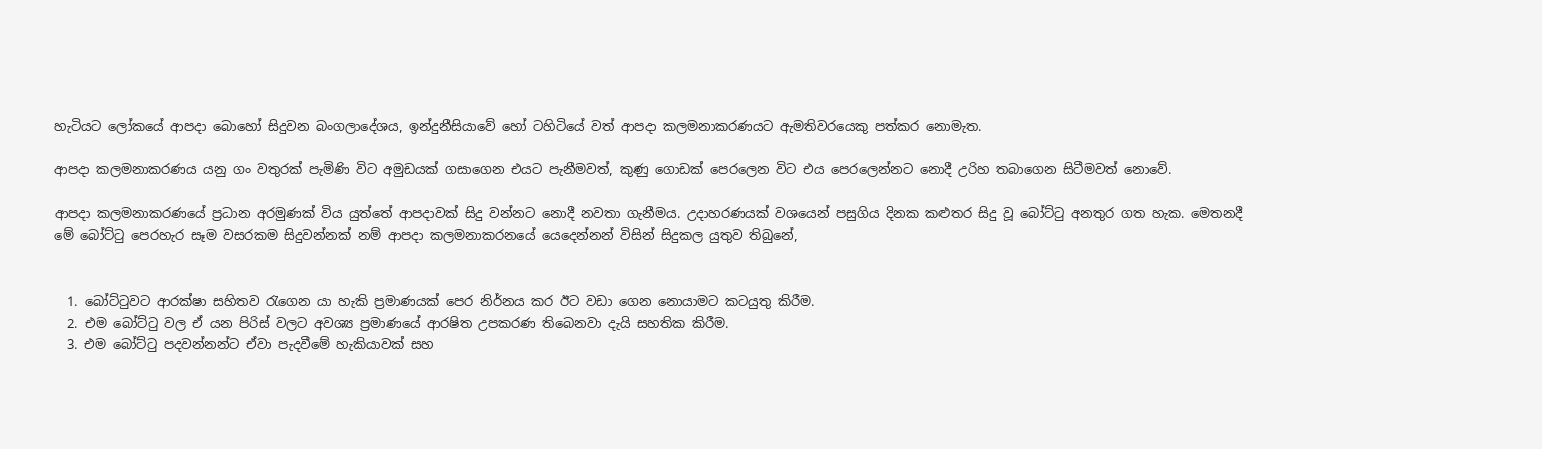හැටියට ලෝකයේ ආපදා බොහෝ සිදුවන බංගලාදේශය, ඉන්දුනීසියාවේ හෝ ටහිටියේ වත් ආපදා කලමනාකරණයට ඇමතිවරයෙකු පත්කර නොමැත.

ආපදා කලමනාකරණය යනු ගං වතුරක් පැමිණි විට අමුඩයක් ගසාගෙන එයට පැනීමවත්, කුණු ගොඩක් පෙරලෙන විට එය පෙරලෙන්නට නොදී උරිහ තබාගෙන සිටීමවත් නොවේ.

ආපදා කලමනාකරණයේ ප්‍රධාන අරමුණක් විය යුත්තේ ආපදාවක් සිදු වන්නට නොදී නවතා ගැනීමය. උදාහරණයක් වශයෙන් පසුගිය දිනක කළුතර සිදු වූ බෝට්ටු අනතුර ගත හැක. මෙතනදී මේ බෝට්ටු පෙරහැර සෑම වසරකම සිදුවන්නක් නම් ආපදා කලමනාකරනයේ යෙදෙන්නන් විසින් සිදුකල යුතුව තිබුනේ,


  1. බෝට්ටුවට ආරක්ෂා සහිතව රැගෙන යා හැකි ප්‍රමාණයක් පෙර නිර්නය කර ඊට වඩා ගෙන නොයාමට කටයුතු කිරීම.
  2. එම බෝට්ටු වල ඒ යන පිරිස් වලට අවශ්‍ය ප්‍රමාණයේ ආරෂිත උපකරණ තිබෙනවා දැයි සහතික කිරීම.
  3. එම බෝට්ටු පදවන්නන්ට ඒවා පැදවීමේ හැකියාවක් සහ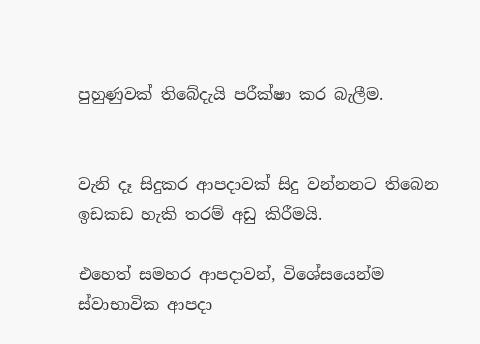පුහුණුවක් තිබේදැයි පරීක්ෂා කර බැලීම.


වැනි දෑ සිදුකර ආපදාවක් සිදු වන්නනට තිබෙන ඉඩකඩ හැකි තරම් අඩු කිරීමයි.

එහෙත් සමහර ආපදාවන්, විශේසයෙන්ම ස්වාභාවික ආපදා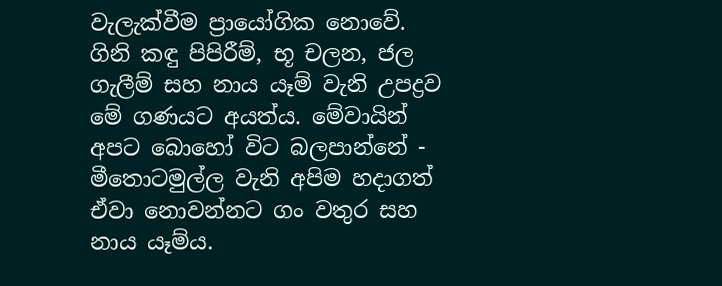වැලැක්වීම ප්‍රායෝගික නොවේ. ගිනි කඳු පිපිරීම්, භූ චලන, ජල ගැලීම් සහ නාය යෑම් වැනි උපද්‍රව මේ ගණයට අයත්ය. මේවායින් අපට බොහෝ විට බලපාන්නේ - මීතොටමුල්ල වැනි අපිම හදාගත් ඒවා නොවන්නට ගං වතුර සහ නාය යෑම්ය.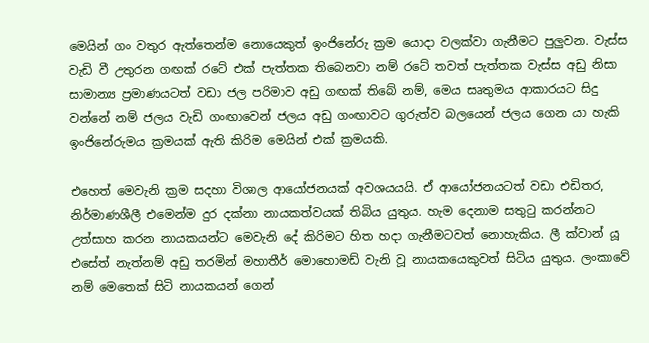මෙයින් ගං වතුර ඇත්තෙන්ම නොයෙකුත් ඉංජිනේරු ක්‍රම යොදා වලක්වා ගැනීමට පුලුවන. වැස්ස වැඩි වී උතුරන ගඟක් රටේ එක් පැත්තක තිබෙනවා නම් රටේ තවත් පැත්තක වැස්ස අඩු නිසා සාමාන්‍ය ප්‍රමාණයටත් වඩා ජල පරිමාව අඩු ගඟක් තිබේ නම්, මෙය සෘතුමය ආකාරයට සිදු වන්නේ නම් ජලය වැඩි ගංඟාවෙන් ජලය අඩු ගංඟාවට ගුරුත්ව බලයෙන් ජලය ගෙන යා හැකි ඉංජිනේරුමය ක්‍රමයක් ඇති කිරිම මෙයින් එක් ක්‍රමයකි.

එහෙත් මෙවැනි ක්‍රම සදහා විශාල ආයෝජනයක් අවශයයයි. ඒ ආයෝජනයටත් වඩා එඩිතර, නිර්මාණශීලී එමෙන්ම දුර දක්නා නායකත්වයක් තිබිය යුතුය. හැම දෙනාම සතුටු කරන්නට උත්සාහ කරන නායකයන්ට මෙවැනි දේ කිරිමට හිත හදා ගැනීමටවත් නොහැකිය. ලී ක්වාන් යූ එසේත් නැත්නම් අඩු තරමින් මහාතීර් මොහොමඩ් වැනි වූ නායකයෙකුවත් සිටිය යුතුය. ලංකාවේ නම් මෙතෙක් සිටි නායකයන් ගෙන්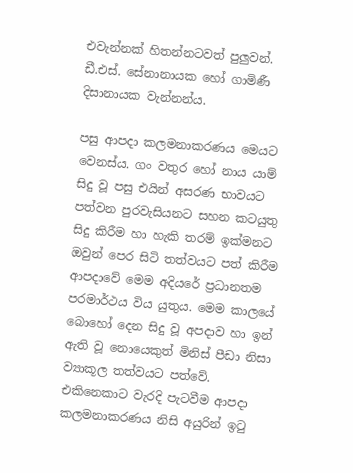එවැන්නක් හිතන්නටවත් පුලුවන්. ඩී.එස්. සේනානායක හෝ ගාමිණී දිසානායක වැන්නන්ය.

පසු ආපදා කලමනාකරණය මෙයට වෙනස්ය. ගං වතුර හෝ නාය යාම් සිදු වූ පසු එයින් අසරණ භාවයට පත්වන පුරවැසියනට සහන කටයුතු සිදු කිරීම හා හැකි තරම් ඉක්මනට ඔවුන් පෙර සිටි තත්වයට පත් කිරීම ආපදාවේ මෙම අදියරේ ප්‍රධානතම පරමාර්ථය විය යුතුය. මෙම කාලයේ බොහෝ දෙන සිදු වූ අපදාව හා ඉන් ඇති වූ නොයෙකුත් මිනිස් පීඩා නිසා ව්‍යාකූල තත්වයට පත්වේ. එකිනෙකාට වැරදි පැටවීම ආපදා කලමනාකරණය නිසි අයුරින් ඉටු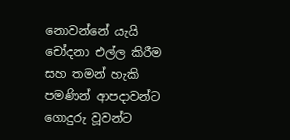නොවන්නේ යැයි චෝදනා එල්ල කිරීම සහ තමන් හැකි පමණින් ආපදාවන්ට ගොදුරු වූවන්ට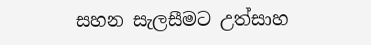සහන සැලසීමට උත්සාහ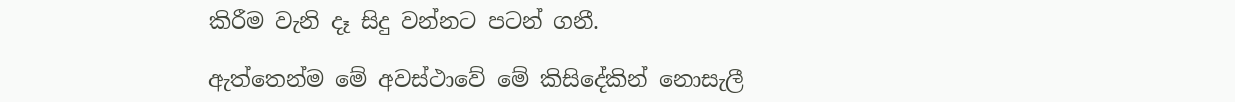කිරීම වැනි දෑ සිදු වන්නට පටන් ගනී.

ඇත්තෙන්ම මේ අවස්ථාවේ මේ කිසිදේකින් නොසැලී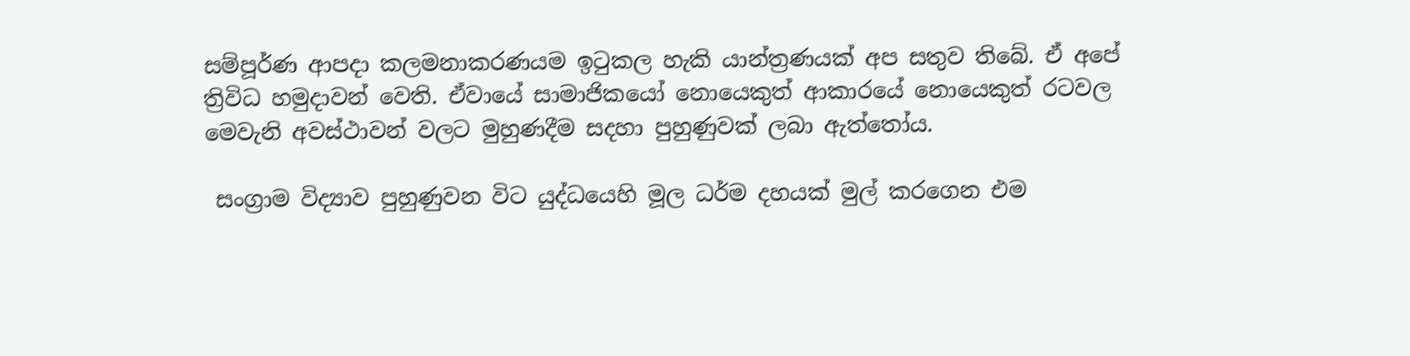සම්පූර්ණ ආපදා කලමනාකරණයම ඉටුකල හැකි යාන්ත්‍රණයක් අප සතුව තිබේ. ඒ අපේ ත්‍රිවිධ හමුදාවන් වෙති. ඒවායේ සාමාජිකයෝ නොයෙකුත් ආකාරයේ නොයෙකුත් රටවල මෙවැනි අවස්ථාවන් වලට මුහුණදීම සදහා පුහුණුවක් ලබා ඇත්තෝය.

 සංග්‍රාම විද්‍යාව පුහුණුවන විට යුද්ධයෙහි මූල ධර්ම දහයක් මුල් කරගෙන එම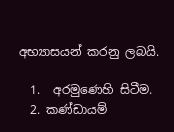අභ්‍යාසයන් කරනු ලබයි.

  1.  අරමුණෙහි සිටීම.
  2. කණ්ඩායම්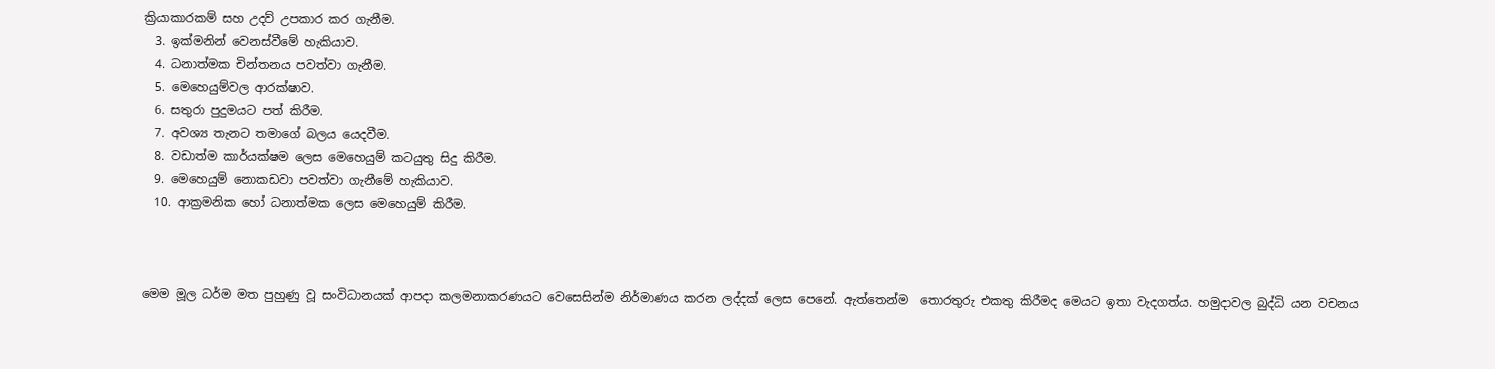ක්‍රියාකාරකම් සහ උදව් උපකාර කර ගැනීම.
  3. ඉක්මනින් වෙනස්වීමේ හැකියාව.
  4. ධනාත්මක චින්තනය පවත්වා ගැනීම.
  5. මෙහෙයුම්වල ආරක්ෂාව.
  6. සතුරා පුදුමයට පත් කිරීම.
  7. අවශ්‍ය තැනට තමාගේ බලය යෙදවීම.
  8. වඩාත්ම කාර්යක්ෂම ලෙස මෙහෙයුම් කටයුතු සිදු කිරීම.
  9. මෙහෙයුම් නොකඩවා පවත්වා ගැනීමේ හැකියාව.
  10. ආක්‍රමනික හෝ ධනාත්මක ලෙස මෙහෙයුම් කිරීම.



මෙම මූල ධර්ම මත පුහුණු වූ සංවිධානයක් ආපදා කලමනාකරණයට වෙසෙසින්ම නිර්මාණය කරන ලද්දක් ලෙස පෙනේ. ඇත්තෙන්ම  තොරතුරු එකතු කිරීමද මෙයට ඉතා වැදගත්ය. හමුදාවල බුද්ධි යන වචනය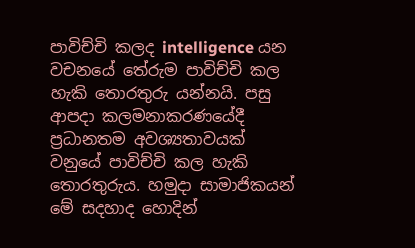පාවිච්චි කලද intelligence යන වචනයේ තේරුම පාවිච්චි කල හැකි තොරතුරු යන්නයි. පසු ආපදා කලමනාකරණයේදී ප්‍රධානතම අවශ්‍යතාවයක් වනුයේ පාවිච්චි කල හැකි තොරතුරුය. හමුදා සාමාජිකයන් මේ සදහාද හොදින්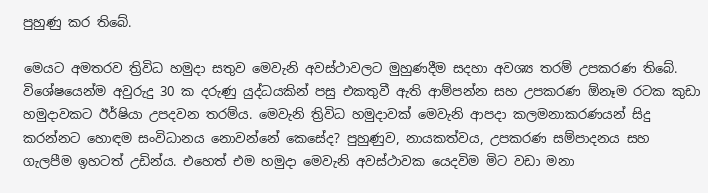පුහුණු කර තිබේ.

මෙයට අමතරව ත්‍රිවිධ හමුදා සතුව මෙවැනි අවස්ථාවලට මුහුණදීම සදහා අවශ්‍ය තරම් උපකරණ තිබේ. විශේෂයෙන්ම අවුරුදු 30 ක දරුණු යුද්ධයකින් පසු එකතුවී ඇති ආම්පන්න සහ උපකරණ ඕනෑම රටක කුඩා හමුදාවකට ඊර්ෂියා උපදවන තරම්ය. මෙවැනි ත්‍රිවිධ හමුදාවක් මෙවැනි ආපදා කලමනාකරණයන් සිදු කරන්නට හොඳම සංවිධානය නොවන්නේ කෙසේද? පුහුණුව, නායකත්වය, උපකරණ සම්පාදනය සහ ගැලපීම ඉහටත් උඩින්ය. එහෙත් එම හමුදා මෙවැනි අවස්ථාවක යෙදවිම මිට වඩා මනා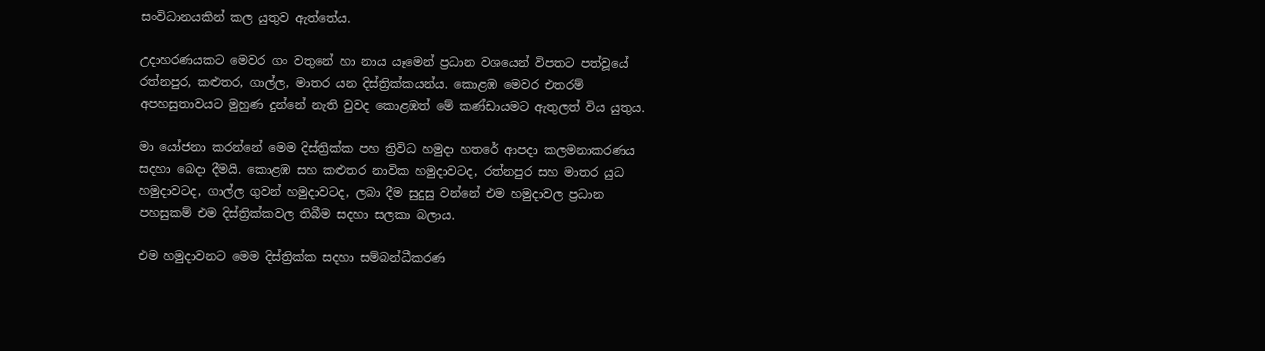සංවිධානයකින් කල යුතුව ඇත්තේය.

උදාහරණයකට මෙවර ගං වතුනේ හා නාය යෑමෙන් ප්‍රධාන වශයෙන් විපතට පත්වූයේ රත්නපුර, කළුතර, ගාල්ල, මාතර යන දිස්ත්‍රික්කයන්ය. කොළඹ මෙවර එතරම් අපහසුතාවයට මුහුණ දුන්නේ නැති වුවද කොළඹත් මේ කණ්ඩායමට ඇතුලත් විය යුතුය.

මා යෝජනා කරන්නේ මෙම දිස්ත්‍රික්ක පහ ත්‍රිවිධ හමුදා හතරේ ආපදා කලමනාකරණය සදහා බෙදා දීමයි. කොළඹ සහ කළුතර නාවික හමුදාවටද, රත්නපුර සහ මාතර යුධ හමුදාවටද, ගාල්ල ගුවන් හමුදාවටද, ලබා දීම සුදුසු වන්නේ එම හමුදාවල ප්‍රධාන පහසුකම් එම දිස්ත්‍රික්කවල තිබීම සදහා සලකා බලාය.

එම හමුදාවනට මෙම දිස්ත්‍රික්ක සදහා සම්බන්ධීකරණ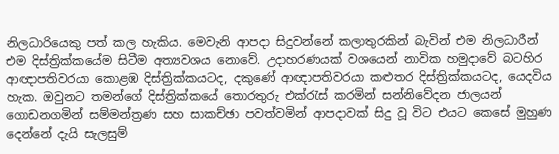නිලධාරියෙකු පත් කල හැකිය. මෙවැනි ආපදා සිදුවන්නේ කලාතුරකින් බැවින් එම නිලධාරීන් එම දිස්ත්‍රික්කයේම සිටීම අත්‍යවශය නොවේ. උදාහරණයක් වශයෙන් නාවික හමුදාවේ බටහිර ආඥාපතිවරයා කොළඹ දිස්ත්‍රික්කයටද, දකුණේ ආඥාපතිවරයා කළුතර දිස්ත්‍රික්කයටද, යෙදවිය හැක. ඔවුනට තමන්ගේ දිස්ත්‍රික්කයේ තොරතුරු එක්රැස් කරමින් සන්නිවේදන ජාලයන් ගොඩනගමින් සම්මන්ත්‍රණ සහ සාකච්ඡා පවත්වමින් ආපදාවක් සිදු වූ විට එයට කෙසේ මුහුණ දෙන්නේ දැයි සැලසුම්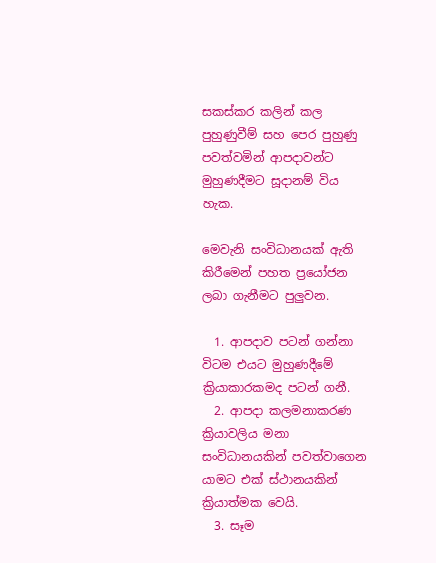සකස්කර කලින් කල පුහුණුවීම් සහ පෙර පුහුණු පවත්වමින් ආපදාවන්ට මුහුණදීමට සූදානම් විය හැක.

මෙවැනි සංවිධානයක් ඇති කිරීමෙන් පහත ප්‍රයෝජන ලබා ගැනීමට පුලුවන.

  1. ආපදාව පටන් ගන්නා විටම එයට මුහුණදීමේ ක්‍රියාකාරකමද පටන් ගනී.
  2. ආපදා කලමනාකරණ ක්‍රියාවලිය මනා සංවිධානයකින් පවත්වාගෙන යාමට එක් ස්ථානයකින් ක්‍රියාත්මක වෙයි.
  3. සෑම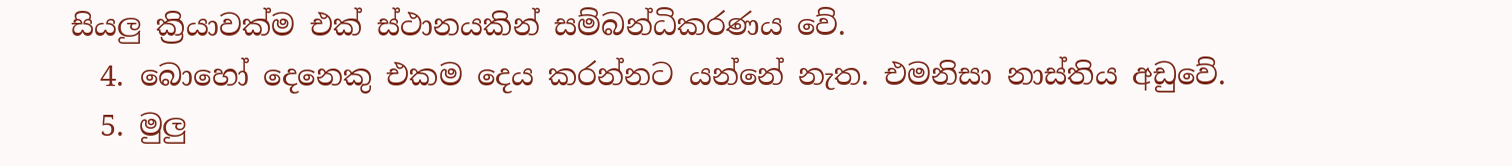සියලු ක්‍රියාවක්ම එක් ස්ථානයකින් සම්බන්ධිකරණය වේ.
  4. බොහෝ දෙනෙකු එකම දෙය කරන්නට යන්නේ නැත. එමනිසා නාස්තිය අඩුවේ.
  5. මුලු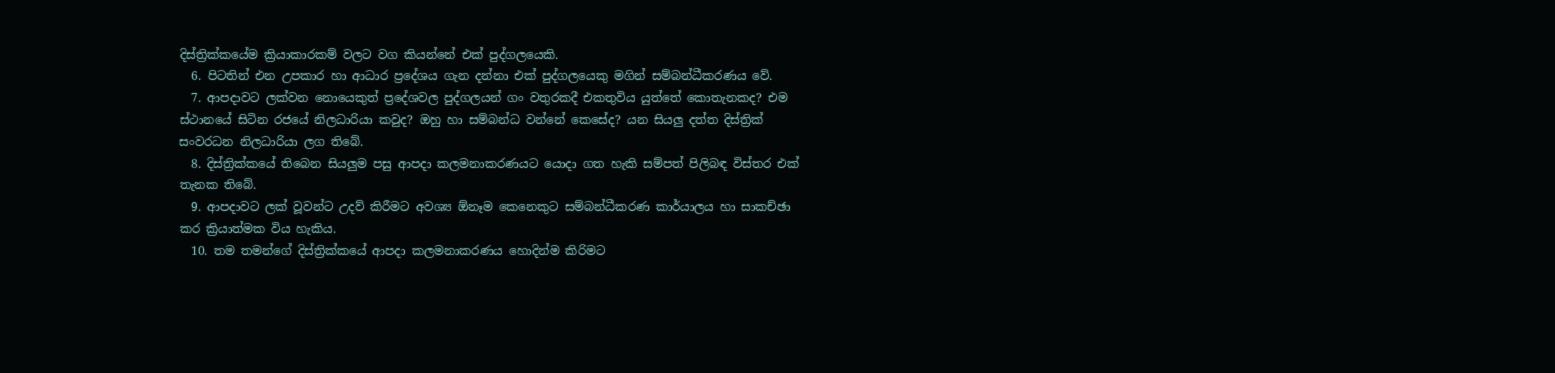දිස්ත්‍රික්කයේම ක්‍රියාකාරකම් වලට වග කියන්නේ එක් පුද්ගලයෙකි.
  6. පිටතින් එන උපකාර හා ආධාර ප්‍රදේශය ගැන දන්නා එක් පුද්ගලයෙකු මගින් සම්බන්ධීකරණය වේ.
  7. ආපදාවට ලක්වන නොයෙකුත් ප්‍රදේශවල පුද්ගලයන් ගං වතුරකදී එකතුවිය යුත්තේ කොතැනකද? එම ස්ථානයේ සිටින රජයේ නිලධාරියා කවුද? ඔහු හා සම්බන්ධ වන්නේ කෙසේද? යන සියලු දත්ත දිස්ත්‍රික් සංවරධන නිලධාරියා ලග තිබේ.
  8. දිස්ත්‍රික්කයේ තිබෙන සියලුම පසු ආපදා කලමනාකරණයට යොදා ගත හැකි සම්පත් පිලිබඳ විස්තර එක් තැනක තිබේ.
  9. ආපදාවට ලක් වූවන්ට උදව් කිරීමට අවශ්‍ය ඕනෑම කෙනෙකුට සම්බන්ධීකරණ කාර්යාලය හා සාකච්ඡා කර ක්‍රියාත්මක විය හැකිය.
  10. තම තමන්ගේ දිස්ත්‍රික්කයේ ආපදා කලමනාකරණය හොදින්ම කිරිමට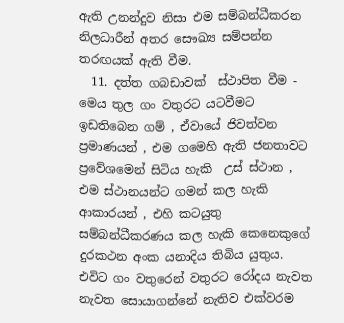ඇති උනන්දුව නිසා එම සම්බන්ධීකරන නිලධාරීන් අතර සෞඛ්‍ය සම්පන්න තරඟයක් ඇති වීම.
  11. දත්ත ගබඩාවක්  ස්ථාපිත වීම - මෙය තුල ගං වතුරට යටවීමට ඉඩතිබෙන ගම් , ඒවායේ ජිවත්වන ප්‍රමාණයන් , එම ගමෙහි ඇති ජනතාවට ප්‍රවේශමෙන් සිටිය හැකි  උස් ස්ථාන , එම ස්ථානයන්ට ගමන් කල හැකි ආකාරයන් , එහි කටයුතු සම්බන්ධීකරණය කල හැකි කෙනෙකුගේ දුරකථන අංක යනාදිය තිබිය යුතුය. එවිට ගං වතුරෙන් වතුරට රෝදය නැවත නැවත සොයාගන්නේ නැතිව එක්වරම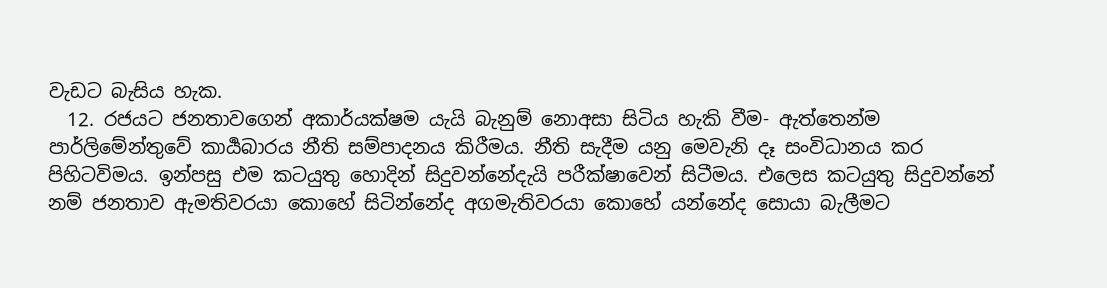වැඩට බැසිය හැක.
  12. රජයට ජනතාවගෙන් අකාර්යක්ෂම යැයි බැනුම් නොඅසා සිටිය හැකි වීම- ඇත්තෙන්ම පාර්ලිමේන්තුවේ කාර්‍යබාරය නීති සම්පාදනය කිරීමය. නීති සැදීම යනු මෙවැනි දෑ සංවිධානය කර පිහිටවිමය. ඉන්පසු එම කටයුතු හොදින් සිදුවන්නේදැයි පරීක්ෂාවෙන් සිටීමය. එලෙස කටයුතු සිදුවන්නේ නම් ජනතාව ඇමතිවරයා කොහේ සිටින්නේද අගමැතිවරයා කොහේ යන්නේද සොයා බැලීමට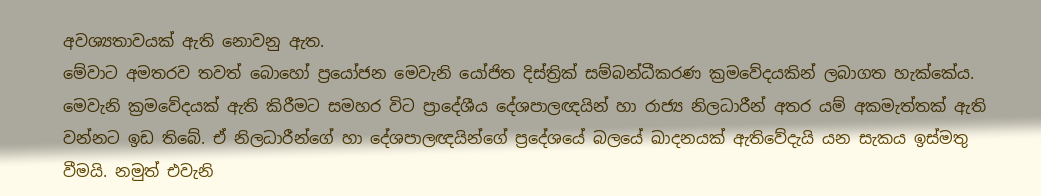අවශ්‍යතාවයක් ඇති නොවනු ඇත.
මේවාට අමතරව තවත් බොහෝ ප්‍රයෝජන මෙවැනි යෝජිත දිස්ත්‍රික් සම්බන්ධීකරණ ක්‍රමවේදයකින් ලබාගත හැක්කේය. මෙවැනි ක්‍රමවේදයක් ඇති කිරීමට සමහර විට ප්‍රාදේශීය දේශපාලඥයින් හා රාජ්‍ය නිලධාරීන් අතර යම් අකමැත්තක් ඇති වන්නට ඉඩ තිබේ. ඒ නිලධාරීන්ගේ හා දේශපාලඥයින්ගේ ප්‍රදේශයේ බලයේ ඛාදනයක් ඇතිවේදැයි යන සැකය ඉස්මතු වීමයි. නමුත් එවැනි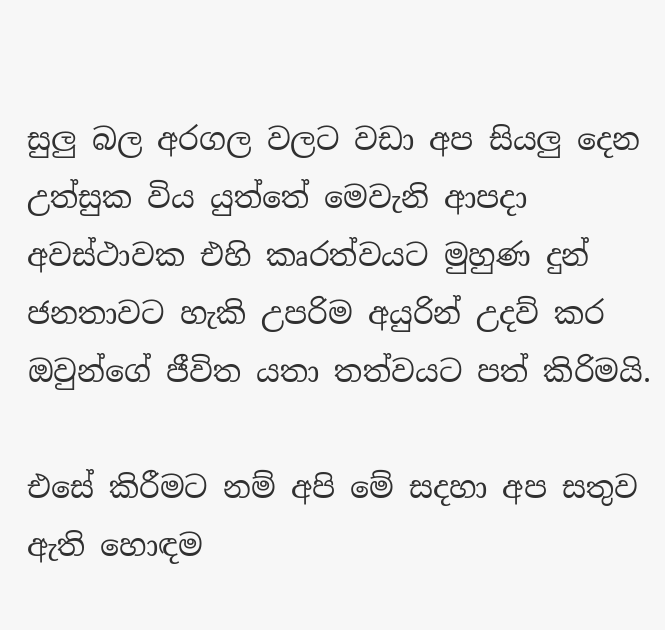සුලු බල අරගල වලට වඩා අප සියලු දෙන උත්සුක විය යුත්තේ මෙවැනි ආපදා අවස්ථාවක එහි කෘරත්වයට මුහුණ දුන් ජනතාවට හැකි උපරිම අයුරින් උදව් කර ඔවුන්ගේ ජීවිත යතා තත්වයට පත් කිරිමයි.

එසේ කිරීමට නම් අපි මේ සදහා අප සතුව ඇති හොඳම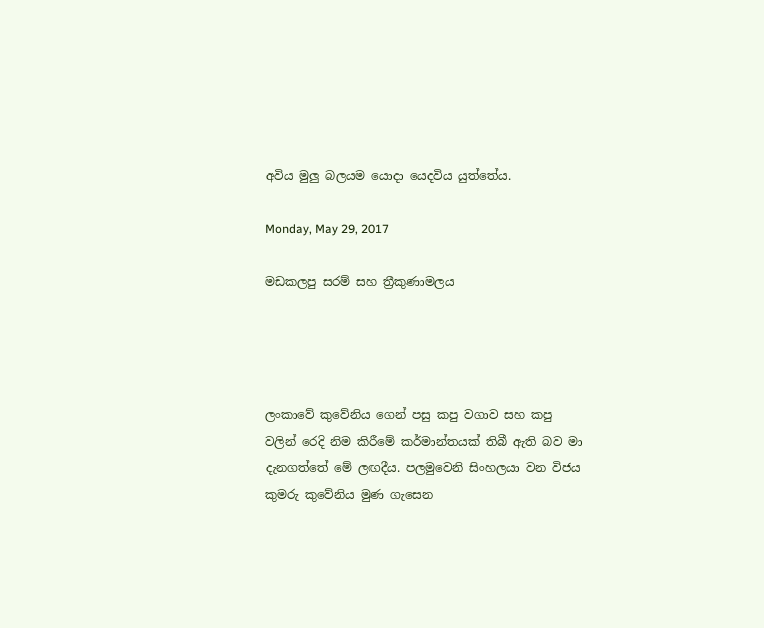අවිය මුලු බලයම යොදා යෙදවිය යුත්තේය.

Monday, May 29, 2017

මඩකලපු සරම් සහ ත්‍රීකුණාමලය




ලංකාවේ කුවේනිය ගෙන් පසු කපු වගාව සහ කපු වලින් රෙදි නිම කිරීමේ කර්මාන්තයක් තිබී ඇති බව මා දැනගත්තේ මේ ලඟදීය. පලමුවෙනි සිංහලයා වන විජය කුමරු කුවේනිය මුණ ගැසෙන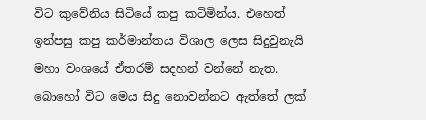විට කුවේනිය සිටියේ කපු කටිමින්ය. එහෙත් ඉන්පසු කපු කර්මාන්තය විශාල ලෙස සිදුවුනැයි මහා වංශයේ ඒතරම් සදහන් වන්නේ නැත. බොහෝ විට මෙය සිදු නොවන්නට ඇත්තේ ලක්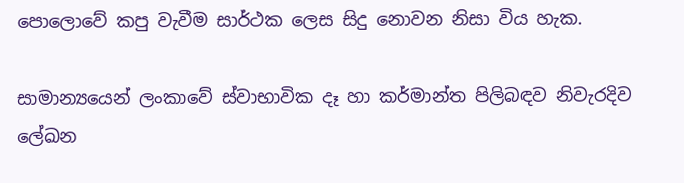පොලොවේ කපු වැවීම සාර්ථක ලෙස සිදු නොවන නිසා විය හැක.

සාමාන්‍යයෙන් ලංකාවේ ස්වාභාවික දෑ හා කර්මාන්ත පිලිබඳව නිවැරදිව ලේඛන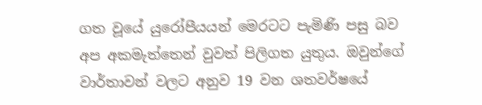ගත වූයේ යුරෝපීයයන් මෙරටට පැමිණි පසු බව අප අකමැත්තෙන් වුවත් පිලිගත යුතුය. ඔවුන්ගේ වාර්තාවන් වලට අනුව 19 වන ශතවර්ෂයේ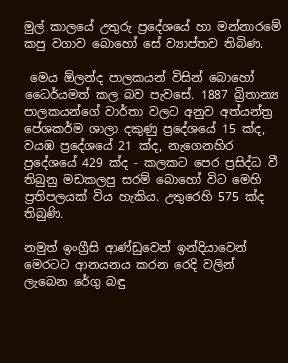මුල් කාලයේ උතුරු ප්‍රදේශයේ හා මන්නාරමේ කපු වගාව බොහෝ සේ ව්‍යාප්තව තිබිණ.

 මෙය ඕලන්ද පාලකයන් විසින් බොහෝ  ධෛර්යමත් කල බව පැවසේ. 1887 බ්‍රිතාන්‍ය පාලකයන්ගේ වාර්තා වලට අනුව අත්යන්ත්‍ර පේශකර්ම ශාලා දකුණු ප්‍රදේශයේ 15 ක්ද, වයඹ ප්‍රදේශයේ 21 ක්ද, නැගෙනහිර ප්‍රදේශයේ 429 ක්ද - කලකට පෙර ප්‍රසිද්ධ වී තිබුනු මඩකලපු සරම් බොහෝ විට මෙහි ප්‍රතිපලයක් විය හැකිය. උතුරෙහි 575 ක්ද තිබුණි.

නමුත් ඉංග්‍රීසි ආණ්ඩුවෙන් ඉන්දියාවෙන් මෙරටට ආනයනය කරන රෙදි වලින් ලැබෙන රේගු බඳු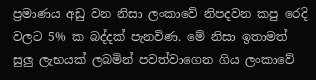ප්‍රමාණය අඩු වන නිසා ලංකාවේ නිපදවන කපු රෙදි වලට 5% ක බද්දක් පැනවිණ. මේ නිසා ඉතාමත් සුලු ලැභයක් ලබමින් පවත්වාගෙන ගිය ලංකාවේ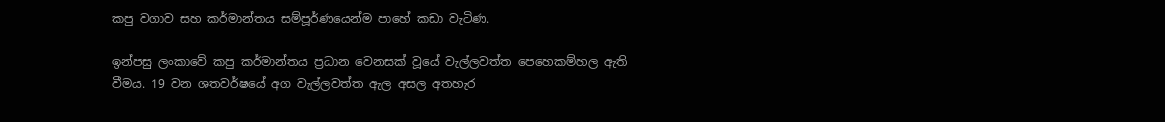කපු වගාව සහ කර්මාන්තය සම්පූර්ණයෙන්ම පාහේ කඩා වැටිණ.

ඉන්පසු ලංකාවේ කපු කර්මාන්තය ප්‍රධාන වෙනසක් වූයේ වැල්ලවත්ත පෙහෙකම්හල ඇති වීමය. 19 වන ශතවර්ෂයේ අග වැල්ලවත්ත ඇල අසල අතහැර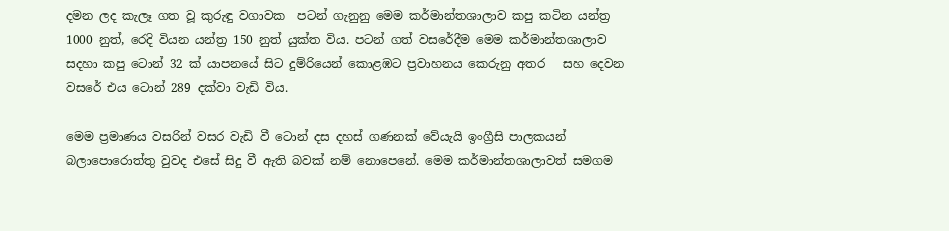දමන ලද කැලෑ ගත වූ කුරුඳු වගාවක  පටන් ගැනුනු මෙම කර්මාන්තශාලාව කපු කටින යන්ත්‍ර 1000 නුත්, රෙදි වියන යන්ත්‍ර 150 නුත් යුක්ත විය. පටන් ගත් වසරේදීම මෙම කර්මාන්තශාලාව සදහා කපු ටොන් 32 ක් යාපනයේ සිට දුම්රියෙන් කොළඹට ප්‍රවාහනය කෙරුනු අතර   සහ දෙවන වසරේ එය ටොන් 289 දක්වා වැඩි විය.

මෙම ප්‍රමාණය වසරින් වසර වැඩි වී ටොන් දස දහස් ගණනක් වේයැයි ඉංග්‍රීසි පාලකයන් බලාපොරොත්තු වුවද එසේ සිදු වී ඇති බවක් නම් නොපෙනේ. මෙම කර්මාන්තශාලාවත් සමගම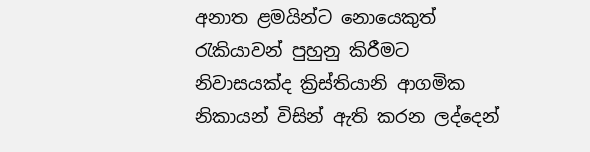අනාත ළමයින්ට නොයෙකුත් රැකියාවන් පුහුනු කිරීමට නිවාසයක්ද ක්‍රිස්තියානි ආගමික නිකායන් විසින් ඇති කරන ලද්දෙන්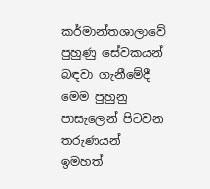කර්මාන්තශාලාවේ පුහුණු සේවකයන් බඳවා ගැනීමේදී මෙම පුහුනු පාසැලෙන් පිටවන තරුණයන් ඉමහත්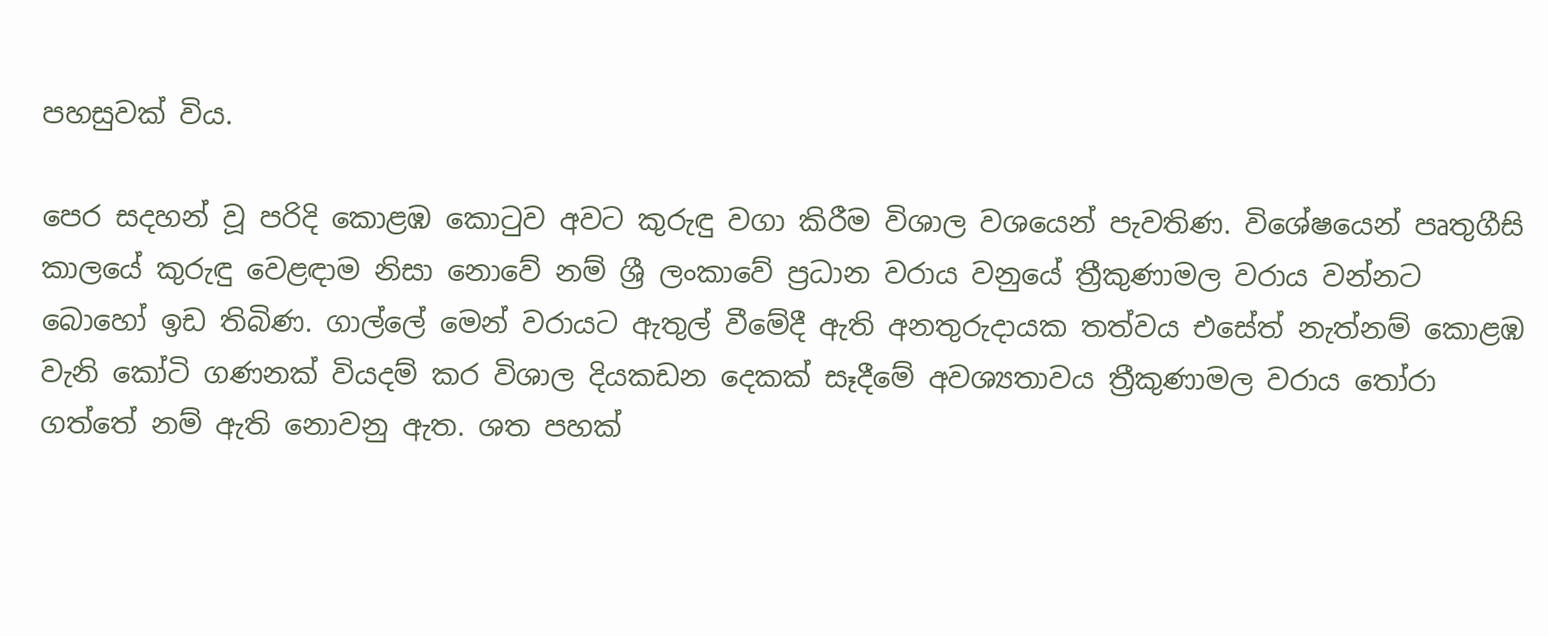පහසුවක් විය.

පෙර සදහන් වූ පරිදි කොළඹ කොටුව අවට කුරුඳු වගා කිරීම විශාල වශයෙන් පැවතිණ. විශේෂයෙන් පෘතුගීසි කාලයේ කුරුඳු වෙළඳාම නිසා නොවේ නම් ශ්‍රී ලංකාවේ ප්‍රධාන වරාය වනුයේ ත්‍රීකුණාමල වරාය වන්නට බොහෝ ඉඩ තිබිණ. ගාල්ලේ මෙන් වරායට ඇතුල් වීමේදී ඇති අනතුරුදායක තත්වය එසේත් නැත්නම් කොළඹ වැනි කෝටි ගණනක් වියදම් කර විශාල දියකඩන දෙකක් සෑදීමේ අවශ්‍යතාවය ත්‍රීකුණාමල වරාය තෝරා ගත්තේ නම් ඇති නොවනු ඇත. ශත පහක්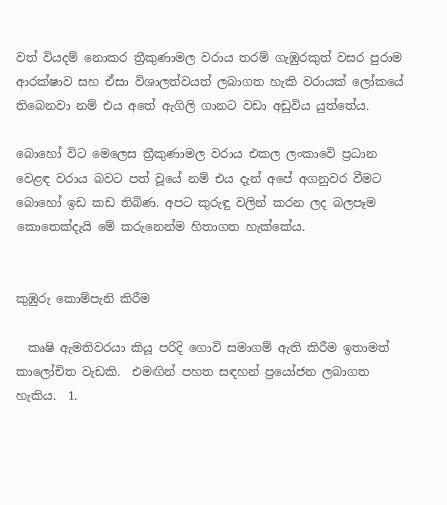වත් වියදම් නොකර ත්‍රීකුණාමල වරාය තරම් ගැඹුරකුත් වසර පුරාම ආරක්ෂාව සහ ඒසා විශාලත්වයත් ලබාගත හැකි වරායක් ලෝකයේ තිබෙනවා නම් එය අතේ ඇගිලි ගානට වඩා අඩුවිය යුත්තේය.

බොහෝ විට මෙලෙස ත්‍රීකුණාමල වරාය එකල ලංකාවෙි ප්‍රධාන වෙළඳ වරාය බවට පත් වූයේ නම් එය දැන් අපේ අගනුවර වීමට බොහෝ ඉඩ කඩ තිබිණ. අපට කුරුඳු වලින් කරන ලද බලපෑම කොතෙක්දැයි මේ කරුනෙන්ම හිතාගත හැක්කේය.


කුඹුරු කොම්පැනි කිරීම

  කෘෂි ඇමතිවරයා කියූ පරිදි ගොවි සමාගම් ඇති කිරීම ඉතාමත් කාලෝචිත වැඩකි.  එමඟින් පහත සඳහන් ප්‍රයෝජන ලබාගත හැකිය.  1.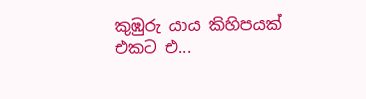කුඹුරු යාය කිහිපයක් එකට එ...